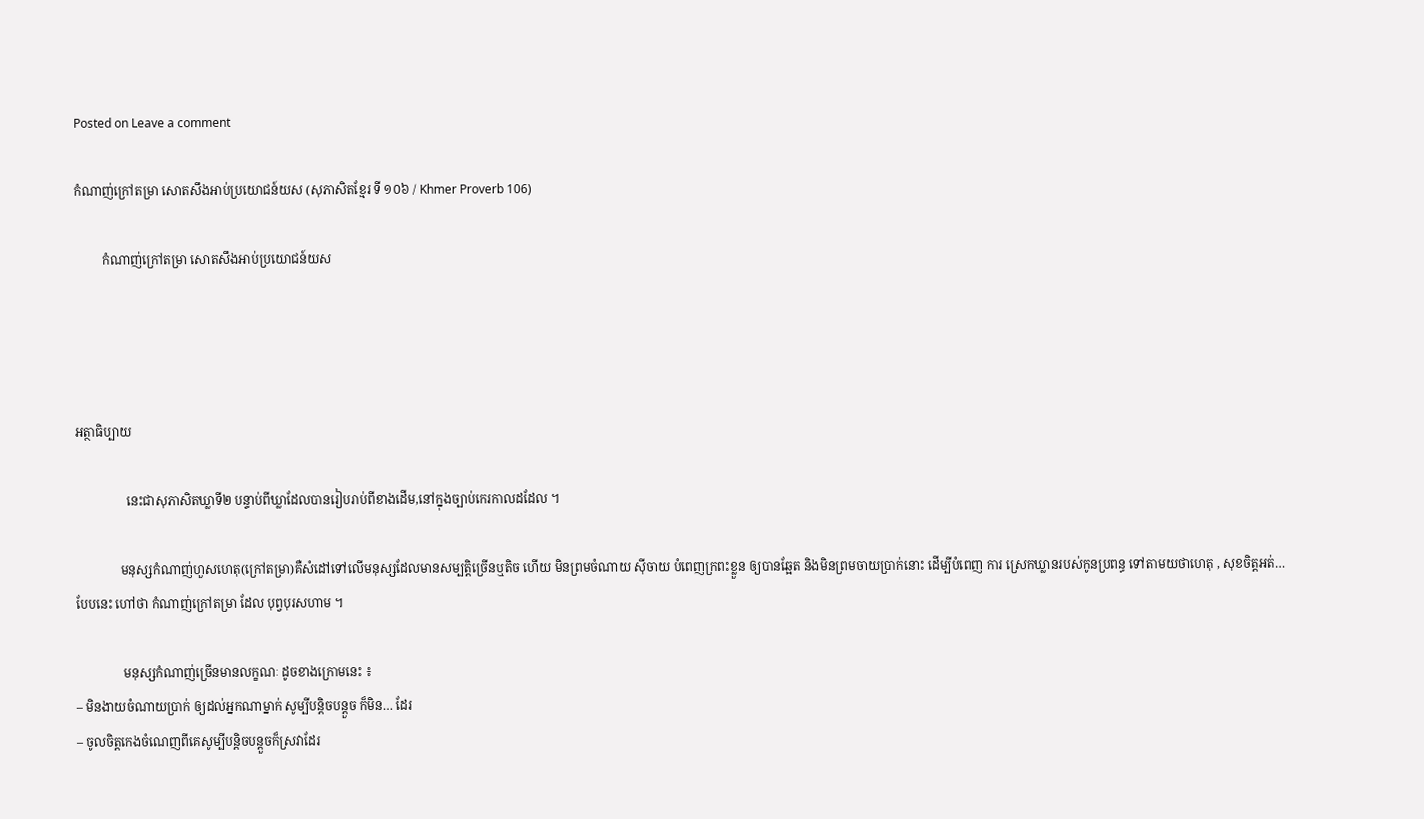Posted on Leave a comment

កំណាញ់ក្រៅតម្រា សោតសឹងអាប់ប្រយោជន៍យស (សុភាសិតខ្មែរ ទី ១០៦ / Khmer Proverb 106)

         កំណាញ់ក្រៅតម្រា សោតសឹងអាប់ប្រយោជន៍យស




អត្ថាធិប្បាយ

                នេះជាសុភាសិតឃ្លាទី២ បន្ទាប់ពីឃ្លាដែលបានរៀបរាប់ពីខាងដើម,នៅក្នុងច្បាប់កេរកាលដដែល ។

              មនុស្សកំណាញ់ហួសហេតុ(ក្រៅតម្រា)គឺសំដៅទៅលើមនុស្សដែលមានសម្បត្តិច្រើនឬតិច ហើយ មិនព្រមចំណាយ ស៊ីចាយ បំពេញក្រពះខ្លួន ឲ្យបានឆ្អែត និងមិនព្រមចាយប្រាក់នោះ ដើម្បីបំពេញ ការ ស្រេកឃ្លានរបស់កូនប្រពន្ធ ទៅតាមយថាហេតុ , សុខចិត្តអត់… បែបនេះ ហៅថា កំណាញ់ក្រៅតម្រា ដែល បុព្វបុរសហាម ។

               មនុស្សកំណាញ់ច្រើនមានលក្ខណៈ ដូចខាងក្រោមនេះ ៖
– មិនងាយចំណាយប្រាក់ ឲ្យដល់អ្នកណាម្នាក់ សូម្បីបន្តិចបន្តួច ក៏មិន… ដែរ
– ចូលចិត្តកេងចំណេញពីគេសូម្បីបន្តិចបន្តួចក៏ស្រវាដែរ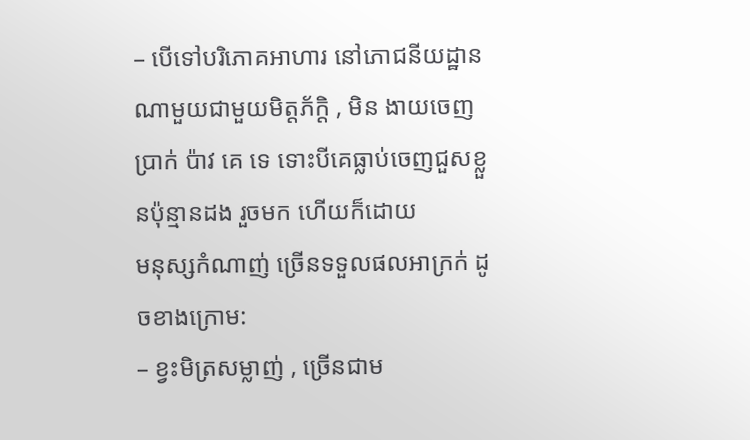– បើទៅបរិភោគអាហារ នៅភោជនីយដ្ឋានណាមួយជាមួយមិត្តភ័ក្តិ , មិន ងាយចេញប្រាក់ ប៉ាវ គេ ទេ ទោះបីគេធ្លាប់ចេញជួសខ្លួនប៉ុន្មានដង រួចមក ហើយក៏ដោយ
មនុស្សកំណាញ់ ច្រើនទទួលផលអាក្រក់ ដូចខាងក្រោម:
– ខ្វះមិត្រសម្លាញ់ , ច្រើនជាម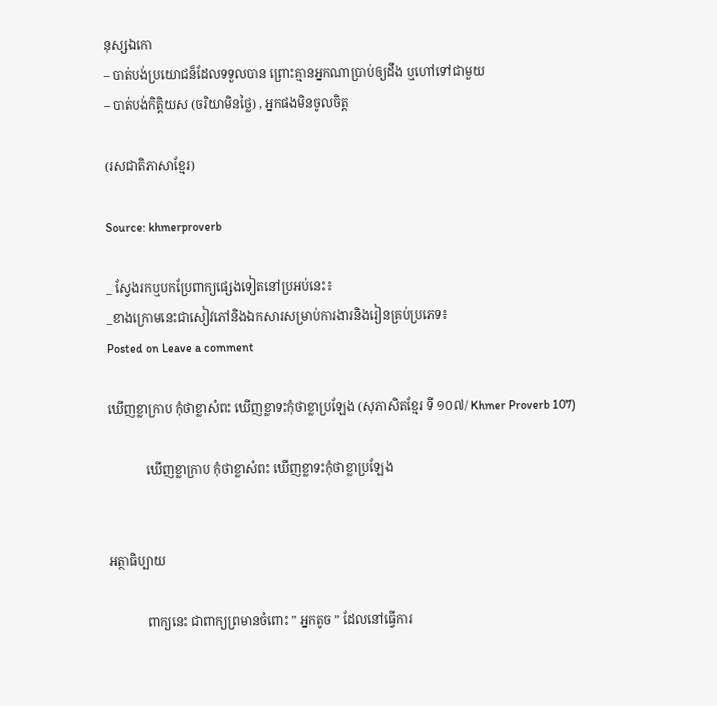នុស្សឯកោ
– បាត់បង់ប្រយោជន៏ដែលទទួលបាន ព្រោះគ្មានអ្នកណាប្រាប់ឲ្យដឹង ឬហៅទៅជាមួយ
– បាត់បង់កិត្តិយស (ចរិយាមិនថ្លៃ) , អ្នកផងមិនចូលចិត្ត

(រសជាតិភាសាខ្មែរ)

Source: khmerproverb

_ ស្វែងរកឬបកប្រែពាក្យផ្សេងទៀតនៅប្រអប់នេះ៖
_ខាងក្រោមនេះជាសៀវភៅនិងឯកសារសម្រាប់ការងារនិងរៀនគ្រប់ប្រភេទ៖
Posted on Leave a comment

ឃើញខ្លាក្រាប កុំថាខ្លាសំពះ ឃើញខ្លាទះកុំថាខ្លាប្រឡែង (សុភាសិតខ្មែរ ទី ១០៧/ Khmer Proverb 107)

            ឃើញខ្លាក្រាប កុំថាខ្លាសំពះ ឃើញខ្លាទះកុំថាខ្លាប្រឡែង


អត្ថាធិប្បាយ

            ពាក្យនេះ ជាពាក្យព្រមានចំពោះ ” អ្នកតូច ” ដែលនៅធ្វើការ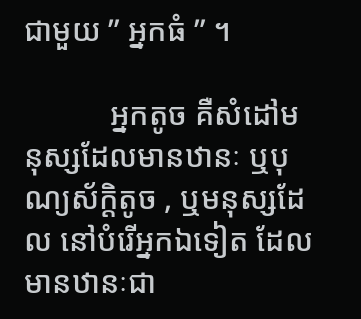ជាមួយ ” អ្នកធំ ” ។

           អ្នកតូច គឺសំដៅមនុស្សដែលមានឋានៈ ឬបុណ្យស័ក្តិតូច , ឬមនុស្សដែល នៅបំរើអ្នកឯទៀត ដែល មានឋានៈជា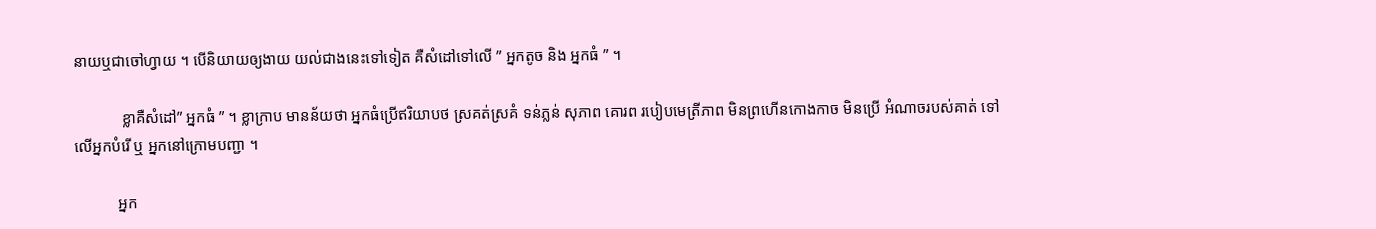នាយឬជាចៅហ្វាយ ។ បើនិយាយឲ្យងាយ យល់ជាងនេះទៅទៀត គឺសំដៅទៅលើ ” អ្នកតូច និង អ្នកធំ ” ។

            ខ្លាគឺសំដៅ” អ្នកធំ ” ។ ខ្លាក្រាប មានន័យថា អ្នកធំប្រើឥរិយាបថ ស្រគត់ស្រគំ ទន់ភ្លន់ សុភាព គោរព របៀបមេត្រីភាព មិនព្រហើនកោងកាច មិនប្រើ អំណាចរបស់គាត់ ទៅលើអ្នកបំរើ ឬ អ្នកនៅក្រោមបញ្ជា ។

           អ្នក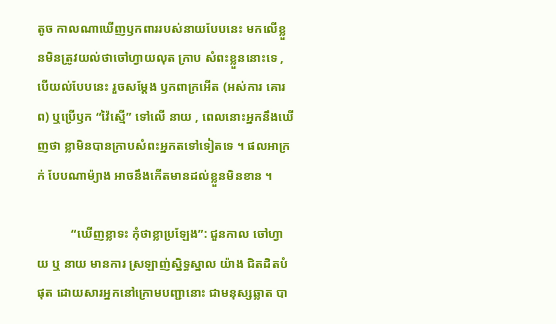តូច កាលណាឃើញឫកពាររបស់នាយបែបនេះ មកលើខ្លួនមិនត្រូវយល់ថាចៅហ្វាយលុត ក្រាប សំពះខ្លួននោះទេ , បើយល់បែបនេះ រួចសម្តែង ឫកពាក្រអើត (អស់ការ គោរព) ឬប្រើឫក “វ៉ៃស្មើ” ទៅលើ នាយ , ពេលនោះអ្នកនឹងឃើញថា ខ្លាមិនបានក្រាបសំពះអ្នកតទៅទៀតទេ ។ ផលអាក្រក់ បែបណាម៉្យាង អាចនឹងកើតមានដល់ខ្លួនមិនខាន ។

           “ឃើញខ្លាទះ កុំថាខ្លាប្រឡែង”: ជួនកាល ចៅហ្វាយ ឬ នាយ មានការ ស្រឡាញ់ស្និទ្ធស្នាល យ៉ាង ជិតដិតបំផុត ដោយសារអ្នកនៅក្រោមបញ្ជានោះ ជាមនុស្សឆ្លាត បា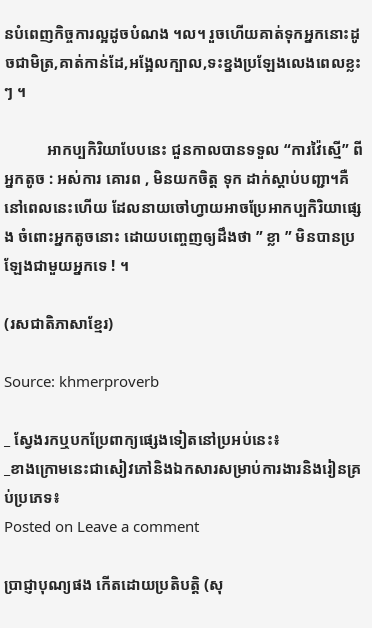នបំពេញកិច្ចការល្អដូចបំណង ។ល។ រួចហើយគាត់ទុកអ្នកនោះដូចជាមិត្រ,គាត់កាន់ដែ,អង្អែលក្បាល,ទះខ្នងប្រឡែងលេងពេលខ្លះៗ ។

           អាកប្បកិរិយាបែបនេះ ជួនកាលបានទទួល “ការវ៉ៃស្មើ” ពីអ្នកតូច : អស់ការ គោរព , មិនយកចិត្ត ទុក ដាក់ស្តាប់បញ្ជា។គឺនៅពេលនេះហើយ ដែលនាយចៅហ្វាយអាចប្រែអាកប្បកិរិយាផ្សេង ចំពោះអ្នកតូចនោះ ដោយបញ្ចេញឲ្យដឹងថា ” ខ្លា ” មិនបានប្រឡែងជាមួយអ្នកទេ ! ។

(រសជាតិភាសាខ្មែរ)

Source: khmerproverb

_ ស្វែងរកឬបកប្រែពាក្យផ្សេងទៀតនៅប្រអប់នេះ៖
_ខាងក្រោមនេះជាសៀវភៅនិងឯកសារសម្រាប់ការងារនិងរៀនគ្រប់ប្រភេទ៖
Posted on Leave a comment

ប្រាជ្ញាបុណ្យផង កើតដោយប្រតិបត្តិ (សុ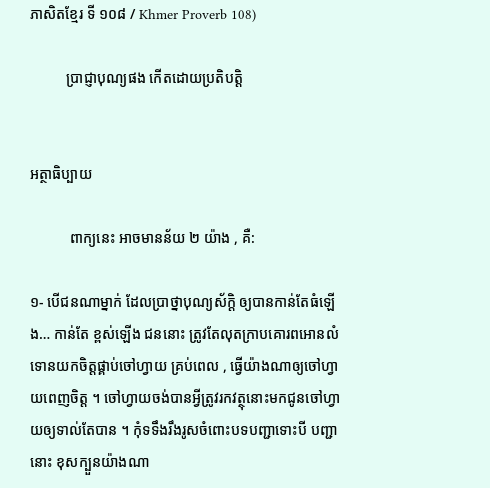ភាសិតខ្មែរ ទី ១០៨ / Khmer Proverb 108)

          ប្រាជ្ញាបុណ្យផង កើតដោយប្រតិបត្តិ


អត្ថាធិប្បាយ

           ពាក្យនេះ អាចមានន័យ ២ យ៉ាង , គឺ:

១- បើជនណាម្នាក់ ដែលប្រាថ្នាបុណ្យស័ក្តិ ឲ្យបានកាន់តែធំឡើង… កាន់តែ ខ្ពស់ឡើង ជននោះ ត្រូវតែលុតក្រាបគោរពអោនលំទោនយកចិត្តផ្គាប់ចៅហ្វាយ គ្រប់ពេល , ធ្វើយ៉ាងណាឲ្យចៅហ្វាយពេញចិត្ត ។ ចៅហ្វាយចង់បានអ្វីត្រូវរកវត្ថុនោះមកជូនចៅហ្វាយឲ្យទាល់តែបាន ។ កុំទទឹងរឹងរូសចំពោះបទបញ្ជាទោះបី បញ្ជានោះ ខុសក្បួនយ៉ាងណា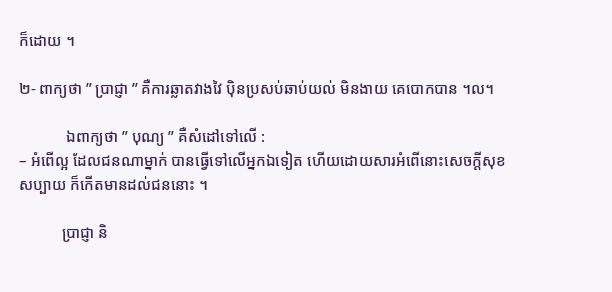ក៏ដោយ ។

២- ពាក្យថា ” ប្រាជ្ញា ” គឺការឆ្លាតវាងវៃ ប៉ិនប្រសប់ឆាប់យល់ មិនងាយ គេបោកបាន ។ល។

            ឯពាក្យថា ” បុណ្យ ” គឺសំដៅទៅលើ :
– អំពើល្អ ដែលជនណាម្នាក់ បានធ្វើទៅលើអ្នកឯទៀត ហើយដោយសារអំពើនោះសេចក្តីសុខសប្បាយ ក៏កើតមានដល់ជននោះ ។

           ប្រាជ្ញា និ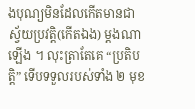ងបុណ្យមិនដែលកើតមានជាស្វ័យប្រវត្តិ(កើតឯង) ម្តងណាឡើង ។ លុះត្រាតែគេ “ប្រតិបត្តិ” ទើបទទួលរបស់ទាំង ២ មុខ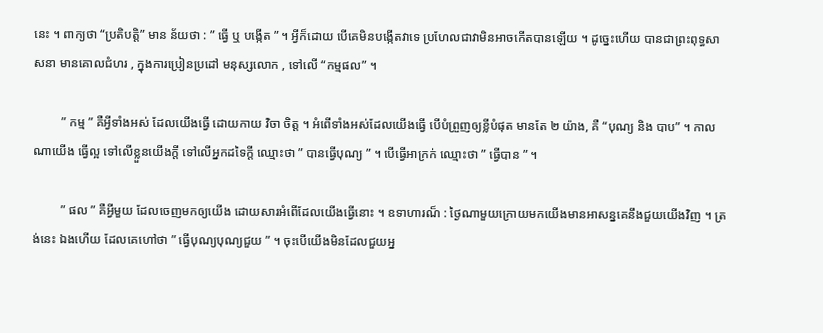នេះ ។ ពាក្យថា “ប្រតិបត្តិ” មាន ន័យថា : ” ធ្វើ ឬ បង្កើត ” ។ អ្វីក៏ដោយ បើគេមិនបង្កើតវាទេ ប្រហែលជាវាមិនអាចកើតបានឡើយ ។ ដូច្នេះហើយ បានជាព្រះពុទ្ធសាសនា មានគោលជំហរ , ក្នុងការប្រៀនប្រដៅ មនុស្សលោក , ទៅលើ “កម្មផល” ។

         ” កម្ម ” គឺអ្វីទាំងអស់ ដែលយើងធ្វើ ដោយកាយ វិចា ចិត្ត ។ អំពើទាំងអស់ដែលយើងធ្វើ បើបំព្រួញឲ្យខ្លីបំផុត មានតែ ២ យ៉ាង, គឺ “បុណ្យ និង បាប” ។ កាលណាយើង ធ្វើល្អ ទៅលើខ្លួនយើងក្តី ទៅលើអ្នកដទៃក្តី ឈ្មោះថា ” បានធ្វើបុណ្យ ” ។ បើធ្វើអាក្រក់ ឈ្មោះថា ” ធ្វើបាន ” ។

         ” ផល ” គឺអ្វីមួយ ដែលចេញមកឲ្យយើង ដោយសារអំពើដែលយើងធ្វើនោះ ។ ឧទាហារណ៏ : ថ្ងៃណាមួយក្រោយមកយើងមានអាសន្នគេនឹងជួយយើងវិញ ។ ត្រង់នេះ ឯងហើយ ដែលគេហៅថា ” ធ្វើបុណ្យបុណ្យជួយ ” ។ ចុះបើយើងមិនដែលជួយអ្ន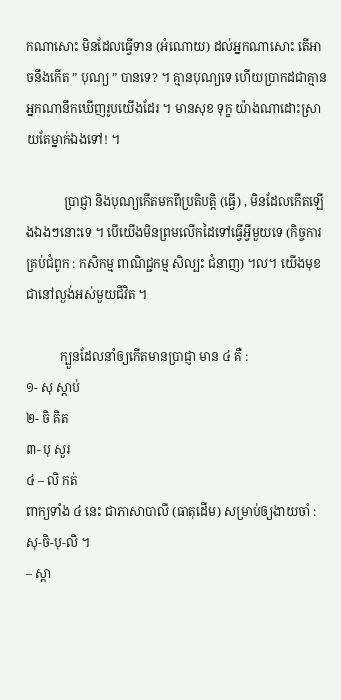កណាសោះ មិនដែលធ្វើទាន (អំណោយ) ដល់អ្នកណាសោះ តើអាចនឹងកើត ” បុណ្យ ” បានទេ? ។ គ្មានបុណ្យទេ ហើយប្រាកដជាគ្មានអ្នកណានឹកឃើញរូបយើងដែរ ។ មានសុខ ទុក្ខ យ៉ាងណាដោះស្រាយតែម្នាក់ឯងទៅ! ។

            ប្រាជ្ញា និងបុណ្យកើតមកពីប្រតិបត្តិ (ធ្វើ) , មិនដែលកើតឡើងឯងៗនោះទេ ។ បើយើងមិនព្រមលើកដៃទៅធ្វើអ្វីមួយទេ (កិច្ចការគ្រប់ជំពូក : កសិកម្ម ពាណិជ្ជកម្ម សិល្បះ ជំនាញ) ។ល។ យើងមុខជានៅល្ងង់អស់មួយជីវិត ។

           ក្បួនដែលនាំឲ្យកើតមានប្រាជ្ញា មាន ៤ គឺ :
១- សុ ស្តាប់
២- ចិ គិត
៣- បុ សួរ
៤ – លិ កត់
ពាក្យទាំង ៤ នេះ ជាភាសាបាលី (ធាតុដើម) សម្រាប់ឲ្យងាយចាំ : សុ-ចិ-បុ-លិ ។
– ស្តា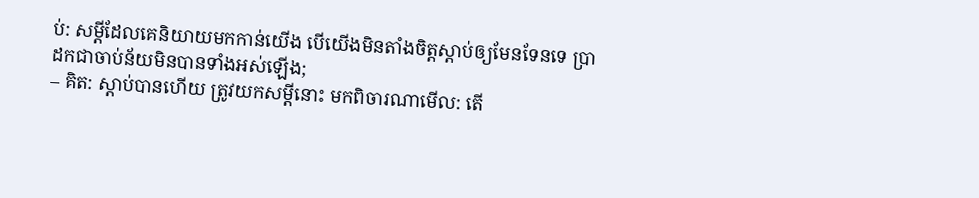ប់: សម្តីដែលគេនិយាយមកកាន់យើង បើយើងមិនតាំងចិត្តស្តាប់ឲ្យមែនទែនទេ ប្រាដកជាចាប់ន័យមិនបានទាំងអស់ឡើង;
– គិត: ស្តាប់បានហើយ ត្រូវយកសម្តីនោះ មកពិចារណាមើល: តើ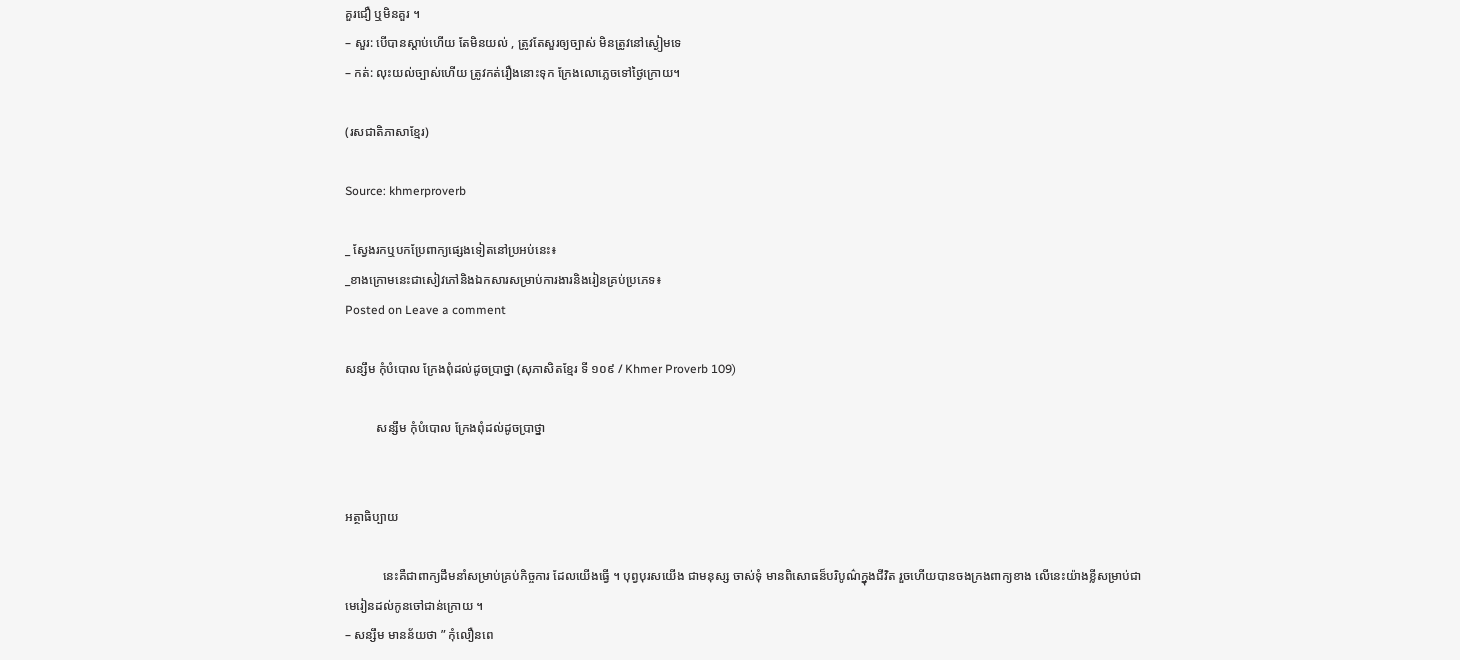គួរជឿ ឬមិនគួរ ។
– សួរ: បើបានស្តាប់ហើយ តែមិនយល់ , ត្រូវតែសួរឲ្យច្បាស់ មិនត្រូវនៅស្ងៀមទេ
– កត់: លុះយល់ច្បាស់ហើយ ត្រូវកត់រឿងនោះទុក ក្រែងលោភ្លេចទៅថ្ងៃក្រោយ។

(រសជាតិភាសាខ្មែរ)

Source: khmerproverb

_ ស្វែងរកឬបកប្រែពាក្យផ្សេងទៀតនៅប្រអប់នេះ៖
_ខាងក្រោមនេះជាសៀវភៅនិងឯកសារសម្រាប់ការងារនិងរៀនគ្រប់ប្រភេទ៖
Posted on Leave a comment

សន្សឹម កុំបំបោល ក្រែងពុំដល់ដូចប្រាថ្នា (សុភាសិតខ្មែរ ទី ១០៩ / Khmer Proverb 109)

          សន្សឹម កុំបំបោល ក្រែងពុំដល់ដូចប្រាថ្នា


អត្ថាធិប្បាយ

            នេះគឺជាពាក្យដឹមនាំសម្រាប់គ្រប់កិច្ចការ ដែលយើងធ្វើ ។ បុព្វបុរសយើង ជាមនុស្ស ចាស់ទុំ មានពិសោធន៏បរិបូណ៌ក្នុងជីវិត រួចហើយបានចងក្រងពាក្យខាង លើនេះយ៉ាងខ្លីសម្រាប់ជាមេរៀនដល់កូនចៅជាន់ក្រោយ ។
– សន្សឹម មានន័យថា ” កុំលឿនពេ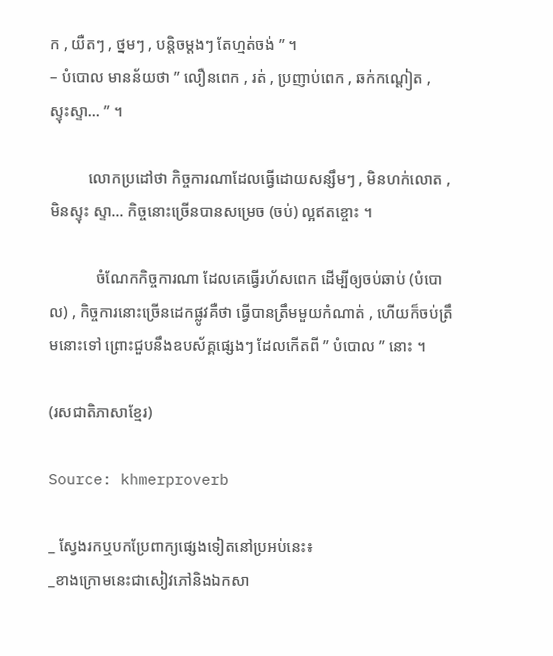ក , យឺតៗ , ថ្នមៗ , បន្តិចម្តងៗ តែហ្មត់ចង់ ” ។
– បំបោល មានន័យថា ” លឿនពេក , រត់ , ប្រញាប់ពេក , ឆក់កណ្តៀត , ស្ទុះស្ទា… ” ។

          លោកប្រដៅថា កិច្ចការណាដែលធ្វើដោយសន្សឹមៗ , មិនហក់លោត , មិនស្ទុះ ស្ទា… កិច្ចនោះច្រើនបានសម្រេច (ចប់) ល្អឥតខ្ចោះ ។

            ចំណែកកិច្ចការណា ដែលគេធ្វើរហ័សពេក ដើម្បីឲ្យចប់ឆាប់ (បំបោល) , កិច្ចការនោះច្រើនដេកផ្លូវគឺថា ធ្វើបានត្រឹមមួយកំណាត់ , ហើយក៏ចប់ត្រឹមនោះទៅ ព្រោះជួបនឹងឧបស័គ្គផ្សេងៗ ដែលកើតពី ” បំបោល ” នោះ ។

(រសជាតិភាសាខ្មែរ)

Source: khmerproverb

_ ស្វែងរកឬបកប្រែពាក្យផ្សេងទៀតនៅប្រអប់នេះ៖
_ខាងក្រោមនេះជាសៀវភៅនិងឯកសា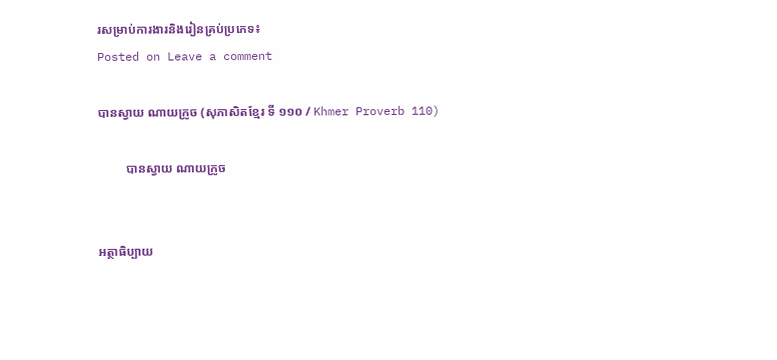រសម្រាប់ការងារនិងរៀនគ្រប់ប្រភេទ៖
Posted on Leave a comment

បានស្វាយ ណាយក្រូច (សុភាសិតខ្មែរ ទី ១១០ / Khmer Proverb 110)

         បានស្វាយ ណាយក្រូច


អត្ថាធិប្បាយ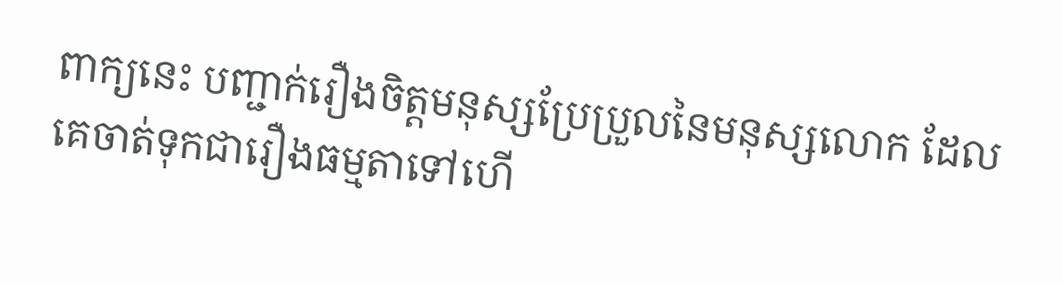ពាក្យនេះ បញ្ជាក់រឿងចិត្តមនុស្សប្រែប្រួលនៃមនុស្សលោក ដែលគេចាត់ទុកជារឿងធម្មតាទៅហើ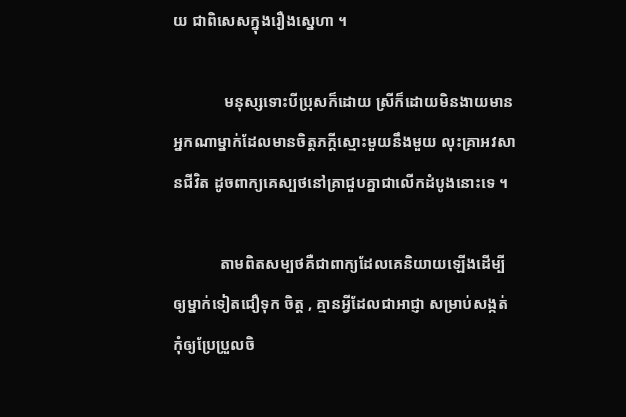យ ជាពិសេសក្នុងរឿងស្នេហា ។

             មនុស្សទោះបីប្រុសក៏ដោយ ស្រីក៏ដោយមិនងាយមានអ្នកណាម្នាក់ដែលមានចិត្តភក្តីស្មោះមួយនឹងមួយ លុះគ្រាអវសានជីវិត ដូចពាក្យគេស្បថនៅគ្រាជួបគ្នាជាលើកដំបូងនោះទេ ។

            តាមពិតសម្បថគឺជាពាក្យដែលគេនិយាយឡើងដើម្បីឲ្យម្នាក់ទៀតជឿទុក ចិត្ត , គ្មានអ្វីដែលជាអាជ្ញា សម្រាប់សង្កត់កុំឲ្យប្រែប្រួលចិ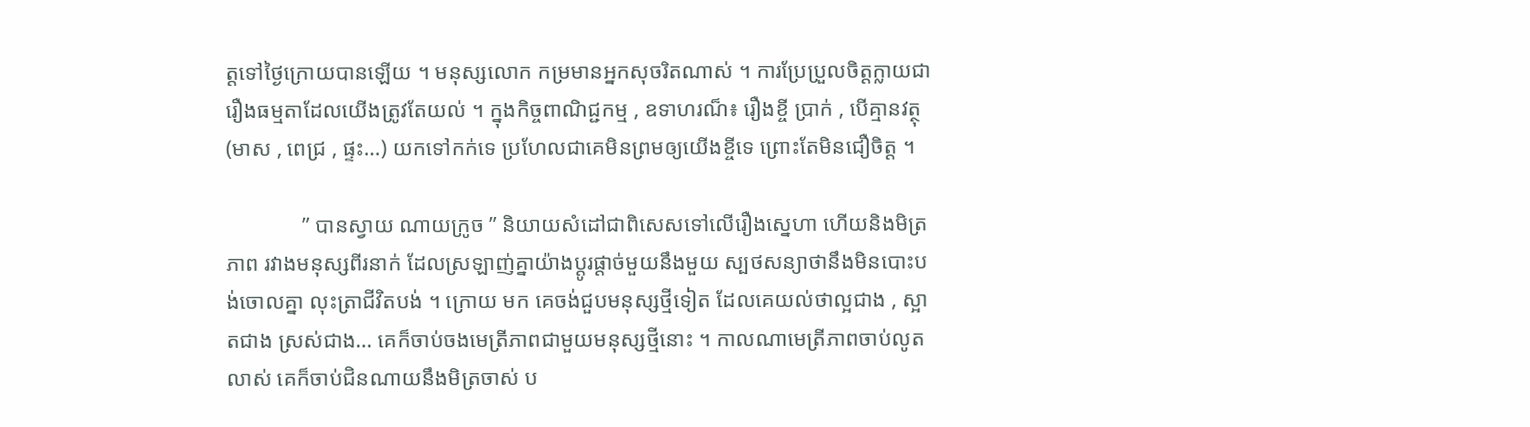ត្តទៅថ្ងៃក្រោយបានឡើយ ។ មនុស្សលោក កម្រមានអ្នកសុចរិតណាស់ ។ ការប្រែប្រួលចិត្តក្លាយជា រឿងធម្មតាដែលយើងត្រូវតែយល់ ។ ក្នុងកិច្ចពាណិជ្ជកម្ម , ឧទាហរណ៏៖ រឿងខ្ចី ប្រាក់ , បើគ្មានវត្ថុ (មាស , ពេជ្រ , ផ្ទះ…) យកទៅកក់ទេ ប្រហែលជាគេមិនព្រមឲ្យយើងខ្ចីទេ ព្រោះតែមិនជឿចិត្ត ។

              ” បានស្វាយ ណាយក្រូច ” និយាយសំដៅជាពិសេសទៅលើរឿងស្នេហា ហើយនិងមិត្រភាព រវាងមនុស្សពីរនាក់ ដែលស្រឡាញ់គ្នាយ៉ាងប្តូរផ្តាច់មួយនឹងមួយ ស្បថសន្យាថានឹងមិនបោះបង់ចោលគ្នា លុះត្រាជីវិតបង់ ។ ក្រោយ មក គេចង់ជួបមនុស្សថ្មីទៀត ដែលគេយល់ថាល្អជាង , ស្អាតជាង ស្រស់ជាង… គេក៏ចាប់ចងមេត្រីភាពជាមួយមនុស្សថ្មីនោះ ។ កាលណាមេត្រីភាពចាប់លូតលាស់ គេក៏ចាប់ជិនណាយនឹងមិត្រចាស់ ប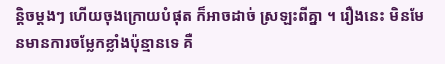ន្តិចម្តងៗ ហើយចុងក្រោយបំផុត ក៏អាចដាច់ ស្រឡះពីគ្នា ។ រឿងនេះ មិនមែនមានការចម្លែកខ្លាំងប៉ុន្មានទេ គឺ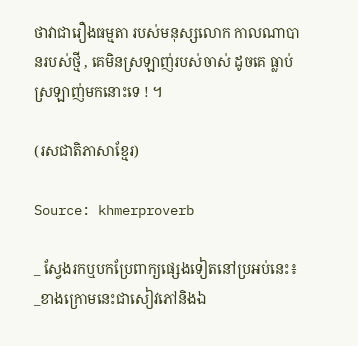ថាវាជារឿងធម្មតា របស់មនុស្សលោក កាលណាបានរបស់ថ្មី , គេមិនស្រឡាញ់របស់ចាស់ ដូចគេ ធ្លាប់ស្រឡាញ់មកនោះទេ ! ។

(រសជាតិភាសាខ្មែរ)

Source: khmerproverb

_ ស្វែងរកឬបកប្រែពាក្យផ្សេងទៀតនៅប្រអប់នេះ៖
_ខាងក្រោមនេះជាសៀវភៅនិងឯ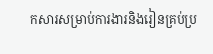កសារសម្រាប់ការងារនិងរៀនគ្រប់ប្រ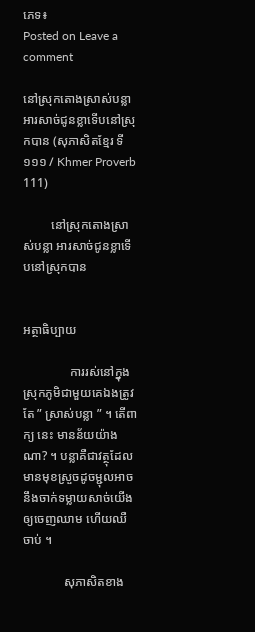ភេទ៖
Posted on Leave a comment

នៅស្រុកតោងស្រាស់បន្លា អារសាច់ជូនខ្លាទើបនៅស្រុកបាន (សុភាសិតខ្មែរ ទី ១១១ / Khmer Proverb 111)

         នៅស្រុកតោងស្រាស់បន្លា អារសាច់ជូនខ្លាទើបនៅស្រុកបាន


អត្ថាធិប្បាយ

               ការរស់នៅក្នុងស្រុកភូមិជាមួយគេឯងត្រូវតែ ” ស្រាស់បន្លា ” ។ តើពាក្យ នេះ មានន័យយ៉ាងណា? ។ បន្លាគឺជាវត្ថុដែលមានមុខស្រួចដូចម្ជុលអាចនឹងចាក់ទម្លាយសាច់យើងឲ្យចេញឈាម ហើយឈឺចាប់ ។

             សុភាសិតខាង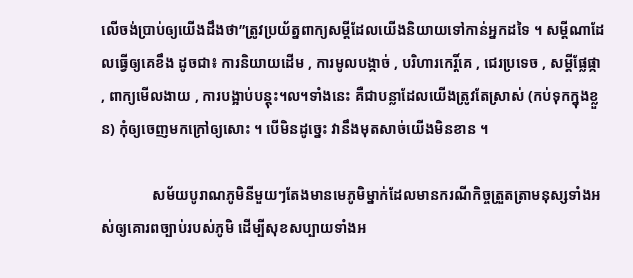លើចង់ប្រាប់ឲ្យយើងដឹងថា”ត្រូវប្រយ័ត្នពាក្យសម្តីដែលយើងនិយាយទៅកាន់អ្នកដទៃ ។ សម្តីណាដែលធ្វើឲ្យគេខឹង ដូចជា៖ ការនិយាយដើម , ការមូលបង្កាច់ , បរិហារកេរ្តិ៍គេ , ជេរប្រទេច , សម្តីផ្លែផ្កា , ពាក្យមើលងាយ , ការបង្អាប់បន្តុះ។ល។ទាំងនេះ គឺជាបន្លាដែលយើងត្រូវតែស្រាស់ (កប់ទុកក្នុងខ្លួន) កុំឲ្យចេញមកក្រៅឲ្យសោះ ។ បើមិនដូច្នេះ វានឹងមុតសាច់យើងមិនខាន ។

              សម័យបូរាណភូមិនីមួយៗតែងមានមេភូមិម្នាក់ដែលមានករណីកិច្ចត្រួតត្រាមនុស្សទាំងអស់ឲ្យគោរពច្បាប់របស់ភូមិ ដើម្បីសុខសប្បាយទាំងអ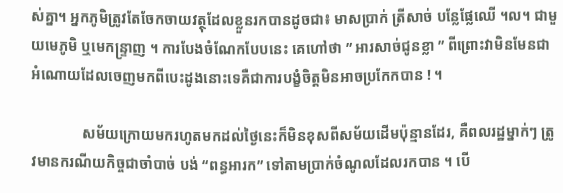ស់គ្នា។ អ្នកភូមិត្រូវតែចែកចាយវត្ថុដែលខ្លួនរកបានដូចជា៖ មាសប្រាក់ ត្រីសាច់ បន្លែផ្លែឈើ ។ល។ ជាមួយមេភូមិ ឬមេកន្ទ្រាញ ។ ការបែងចំណែកបែបនេះ គេហៅថា ” អារសាច់ជូនខ្លា ” ពីព្រោះវាមិនមែនជាអំណោយដែលចេញមកពីបេះដូងនោះទេគឺជាការបង្ខំចិត្តមិនអាចប្រកែកបាន ! ។

              សម័យក្រោយមករហូតមកដល់ថ្ងៃនេះក៏មិនខុសពីសម័យដើមប៉ុន្មានដែរ, គឺពលរដ្ឋម្នាក់ៗ ត្រូវមានករណីយកិច្ចជាចាំបាច់ បង់ “ពន្ធអារក” ទៅតាមប្រាក់ចំណូលដែលរកបាន ។ បើ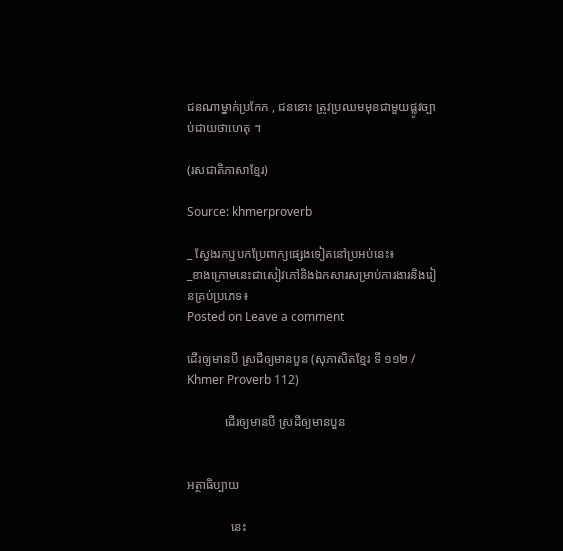ជនណាម្នាក់ប្រកែក , ជននោះ ត្រូវប្រឈមមុខជាមួយផ្លូវច្បាប់ជាយថាហេតុ ។

(រសជាតិភាសាខ្មែរ)

Source: khmerproverb

_ ស្វែងរកឬបកប្រែពាក្យផ្សេងទៀតនៅប្រអប់នេះ៖
_ខាងក្រោមនេះជាសៀវភៅនិងឯកសារសម្រាប់ការងារនិងរៀនគ្រប់ប្រភេទ៖
Posted on Leave a comment

ដើរឲ្យមានបី ស្រដីឲ្យមានបួន (សុភាសិតខ្មែរ ទី ១១២ / Khmer Proverb 112)

            ដើរឲ្យមានបី ស្រដីឲ្យមានបួន


អត្ថាធិប្បាយ

              នេះ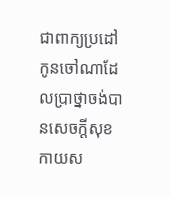ជាពាក្យប្រដៅកូនចៅណាដែលប្រាថ្នាចង់បានសេចក្តីសុខកាយស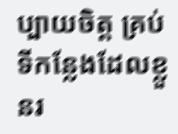ប្បាយចិត្ត គ្រប់ទីកន្លែងដែលខ្លួនរ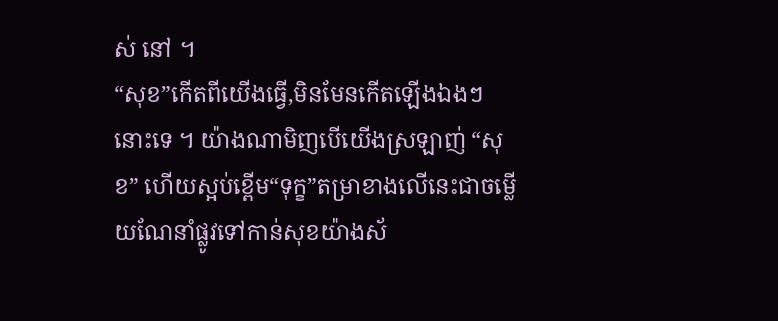ស់ នៅ ។
“សុខ”កើតពីយើងធ្វើ,មិនមែនកើតឡើងឯងៗ នោះទេ ។ យ៉ាងណាមិញបើយើងស្រឡាញ់ “សុខ” ហើយស្អប់ខ្ពើម“ទុក្ខ”តម្រាខាងលើនេះជាចម្លើយណែនាំផ្លូវទៅកាន់សុខយ៉ាងស័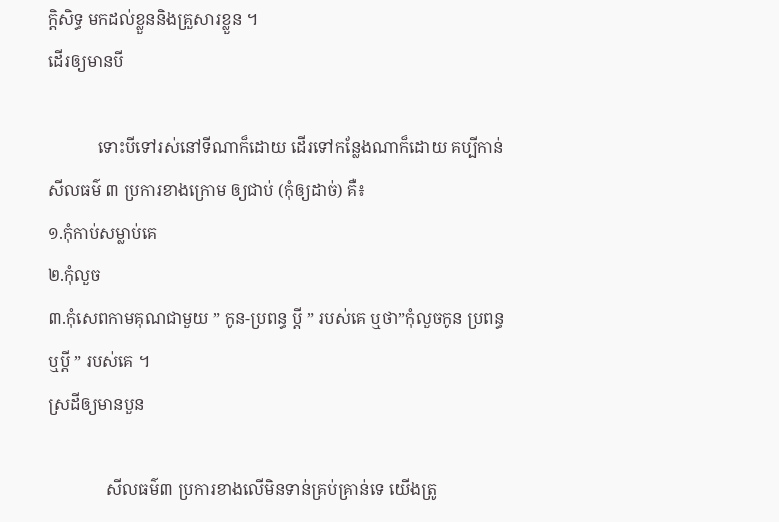ក្តិសិទ្ធ មកដល់ខ្លួននិងគ្រួសារខ្លួន ។
ដើរឲ្យមានបី

            ទោះបីទៅរស់នៅទីណាក៏ដោយ ដើរទៅកន្លែងណាក៏ដោយ គប្បីកាន់សីលធម៌ ៣ ប្រការខាងក្រោម ឲ្យជាប់ (កុំឲ្យដាច់) គឺ៖
១.កុំកាប់សម្លាប់គេ
២.កុំលួច
៣.កុំសេពកាមគុណជាមួយ ” កូន-ប្រពន្ធ ប្តី ” របស់គេ ឬថា”កុំលួចកូន ប្រពន្ធឬប្តី ” របស់គេ ។
ស្រដីឲ្យមានបួន

              សីលធម៌៣ ប្រការខាងលើមិនទាន់គ្រប់គ្រាន់ទេ យើងត្រូ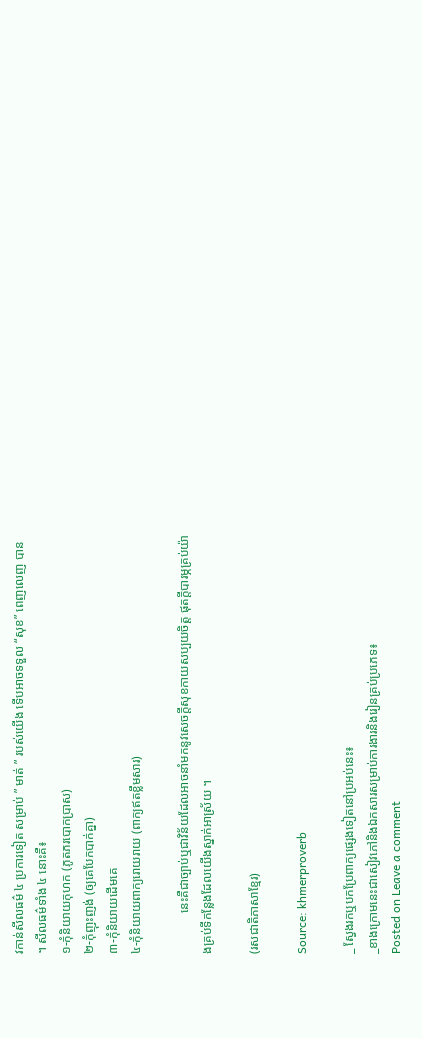វកាន់សីលធម៌ ៤ ប្រការទៀត សម្រាប់ ” មាត់ ” របស់យើង ទើបអាចទទួល “សុខ” ពេញលេញ បាន ។ សីលធម៌ទាំង ៤ នោះគឺ៖
១-កុំនិយាយកុហក (ភូតភរបោកប្រាស)
២-កុំញុះញង់ (ឲ្យគេបែកបាក់គ្នា)
៣-កុំនិយាយដើមគេ
៤-កុំនិយាយពាក្យរោយរាយ (ពាក្យឥតខ្លឹមសារ)

             នេះគឺជាច្បាប់ឬជាវិន័យដែលអាចនាំមកនូវសេចក្តីសុខកាយសប្បយចិត្ត ផុតក្តីបារម្ភគ្រប់យ៉ាងគ្រប់ទីកន្លែងដែលយើងស្នាក់អាស្រ័យ ។

(រសជាតិភាសាខ្មែរ)

Source: khmerproverb

_ ស្វែងរកឬបកប្រែពាក្យផ្សេងទៀតនៅប្រអប់នេះ៖
_ខាងក្រោមនេះជាសៀវភៅនិងឯកសារសម្រាប់ការងារនិងរៀនគ្រប់ប្រភេទ៖
Posted on Leave a comment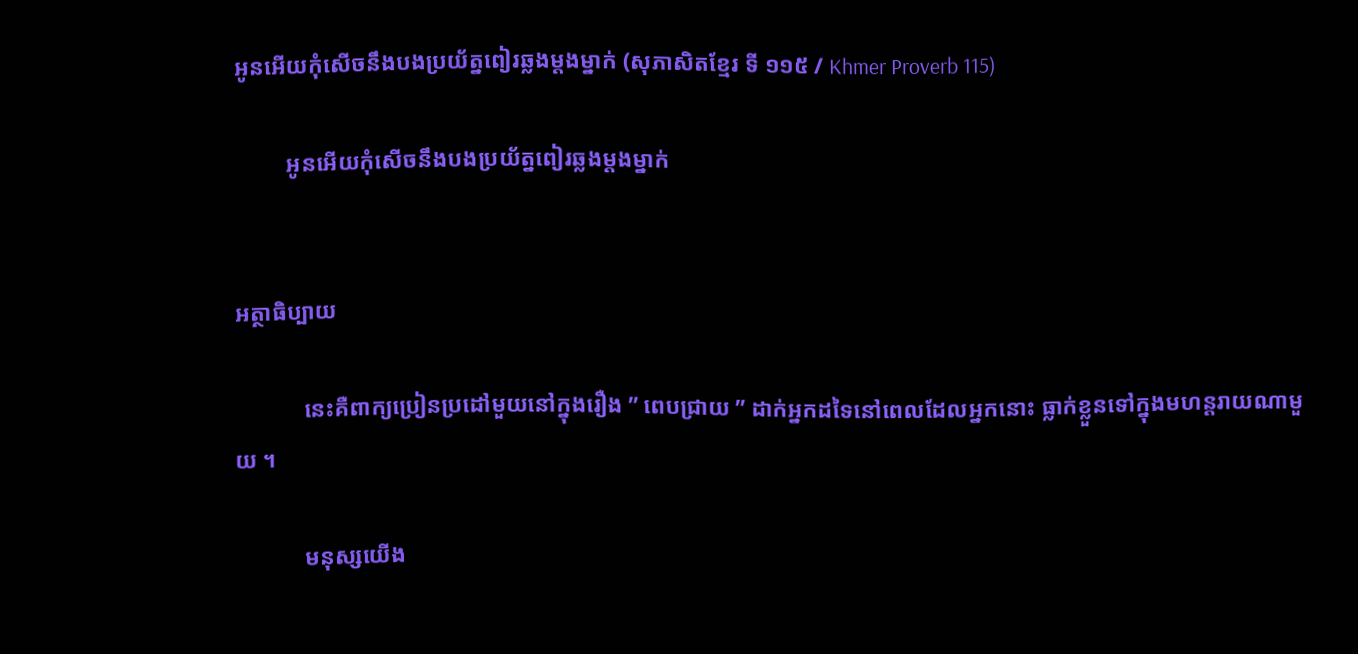អូនអើយកុំសើចនឹងបងប្រយ័ត្នពៀរឆ្លងម្តងម្នាក់ (សុភាសិតខ្មែរ ទី ១១៥ / Khmer Proverb 115)

         អូនអើយកុំសើចនឹងបងប្រយ័ត្នពៀរឆ្លងម្តងម្នាក់


អត្ថាធិប្បាយ

            នេះគឺពាក្យប្រៀនប្រដៅមួយនៅក្នុងរឿង ” ពេបជ្រាយ ” ដាក់អ្នកដទៃនៅពេលដែលអ្នកនោះ ធ្លាក់ខ្លួនទៅក្នុងមហន្តរាយណាមួយ ។

            មនុស្សយើង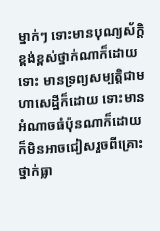ម្នាក់ៗ ទោះមានបុណ្យស័ក្តិខ្ពង់ខ្ពស់ថ្នាក់ណាក៏ដោយ ទោះ មានទ្រព្យសម្បត្តិជាមហាសេដ្ឋីក៏ដោយ ទោះមានអំណាចធំប៉ុនណាក៏ដោយក៏មិនអាចជៀសរួចពីគ្រោះថ្នាក់ធ្លា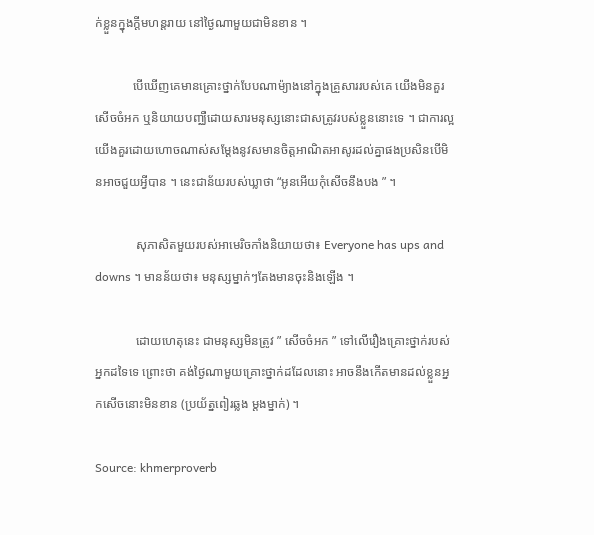ក់ខ្លួនក្នុងក្តីមហន្តរាយ នៅថ្ងៃណាមួយជាមិនខាន ។

            បើឃើញគេមានគ្រោះថ្នាក់បែបណាម៉្យាងនៅក្នុងគ្រួសាររបស់គេ យើងមិនគួរសើចចំអក ឬនិយាយបញ្ឈឺដោយសារមនុស្សនោះជាសត្រូវរបស់ខ្លួននោះទេ ។ ជាការល្អយើងគួរដោយហោចណាស់សម្តែងនូវសមានចិត្តអាណិតអាសូរដល់គ្នាផងប្រសិនបើមិនអាចជួយអ្វីបាន ។ នេះជាន័យរបស់ឃ្លាថា “អូនអើយកុំសើចនឹងបង ” ។

             សុភាសិតមួយរបស់អាមេរិចកាំងនិយាយថា៖ Everyone has ups and downs ។ មានន័យថា៖ មនុស្សម្នាក់ៗតែងមានចុះនិងឡើង ។

             ដោយហេតុនេះ ជាមនុស្សមិនត្រូវ ” សើចចំអក ” ទៅលើរឿងគ្រោះថ្នាក់របស់អ្នកដទៃទេ ព្រោះថា គង់ថ្ងៃណាមួយគ្រោះថ្នាក់ដដែលនោះ អាចនឹងកើតមានដល់ខ្លួនអ្នកសើចនោះមិនខាន (ប្រយ័ត្នពៀរឆ្លង ម្តងម្នាក់) ។

Source: khmerproverb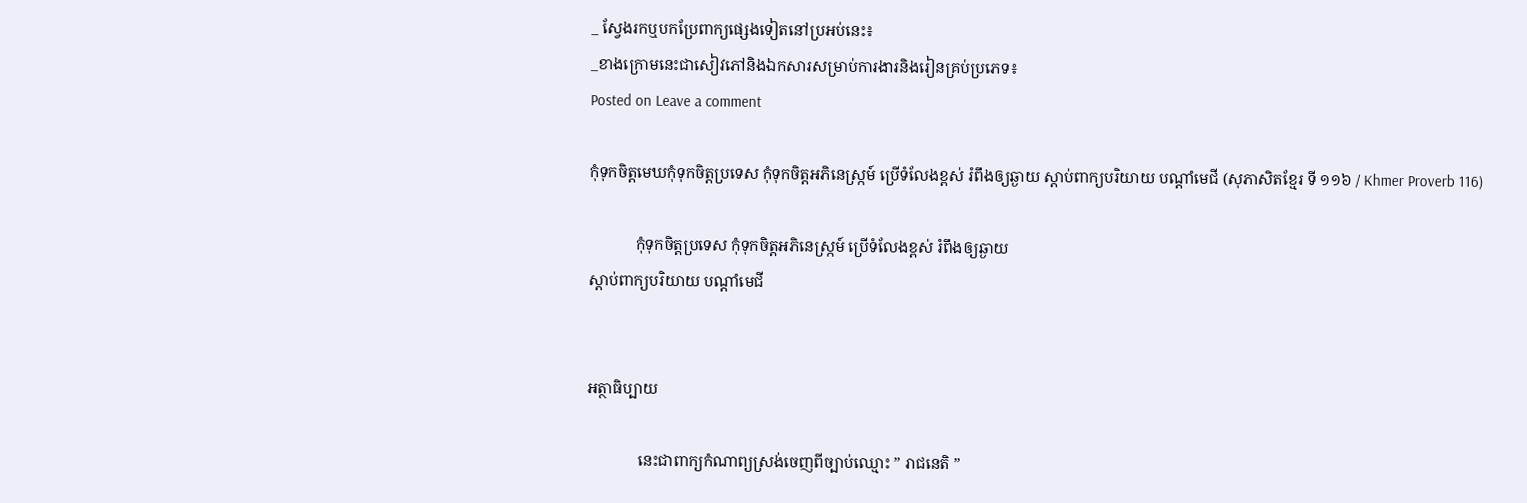_ ស្វែងរកឬបកប្រែពាក្យផ្សេងទៀតនៅប្រអប់នេះ៖
_ខាងក្រោមនេះជាសៀវភៅនិងឯកសារសម្រាប់ការងារនិងរៀនគ្រប់ប្រភេទ៖
Posted on Leave a comment

កុំទុកចិត្តមេឃកុំទុកចិត្តប្រទេស កុំទុកចិត្តអភិនេស្ក្រម៍ ប្រើទំលែងខ្ពស់ រំពឹងឲ្យឆ្ងាយ ស្តាប់ពាក្យបរិយាយ បណ្តាំមេជី (សុភាសិតខ្មែរ ទី ១១៦ / Khmer Proverb 116)

            កុំទុកចិត្តប្រទេស កុំទុកចិត្តអភិនេស្ក្រម៍ ប្រើទំលែងខ្ពស់ រំពឹងឲ្យឆ្ងាយ
ស្តាប់ពាក្យបរិយាយ បណ្តាំមេជី


អត្ថាធិប្បាយ

             នេះជាពាក្យកំណាព្យស្រង់ចេញពីច្បាប់ឈ្មោះ ” រាជនេតិ ”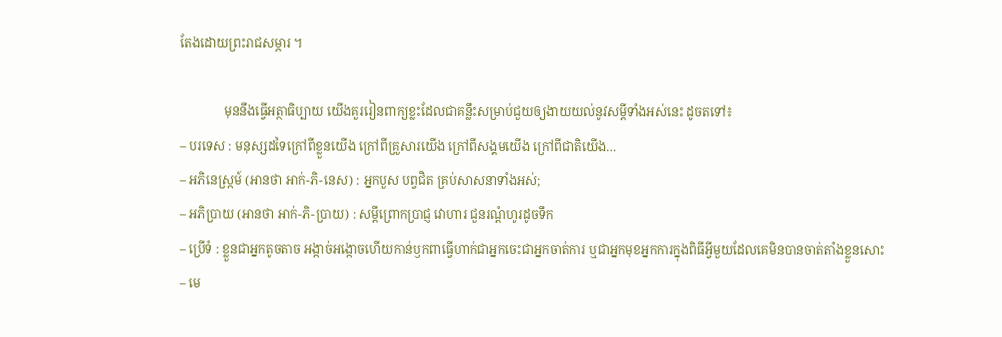តែងដោយព្រះរាជសម្ភារ ។

              មុននឹងធ្វើអត្ថាធិប្បាយ យើងគួររៀនពាក្យខ្លះដែលជាគន្លឹះសម្រាប់ជួយឲ្យងាយយល់នូវសម្តីទាំងអស់នេះ ដូចតទៅ៖
– បរទេស : មនុស្សដទៃក្រៅពីខ្លួនយើង ក្រៅពីគ្រួសារយើង ក្រៅពីសង្គមយើង ក្រៅពីជាតិយើង…
– អភិនេស្ក្រម៍ (អានថា អាក់-ភិ-នេស) : អ្នកបួស បព្វជិត គ្រប់សាសនាទាំងអស់;
– អភិប្រាយ (អានថា អាក់-ភិ-ប្រាយ) : សម្តីព្រោកប្រាជ្ញ វោហារ ជួនរណ្តំហូរដូចទឹក
– ប្រើទំ : ខ្លួនជាអ្នកតូចតាច អង្កាច់អង្កោចហើយកាន់ឫកពាធ្វើហាក់ជាអ្នកចេះជាអ្នកចាត់ការ ឬជាអ្នកមុខអ្នកការក្នុងពិធីអ្វីមួយដែលគេមិនបានចាត់តាំងខ្លួនសោះ
– មេ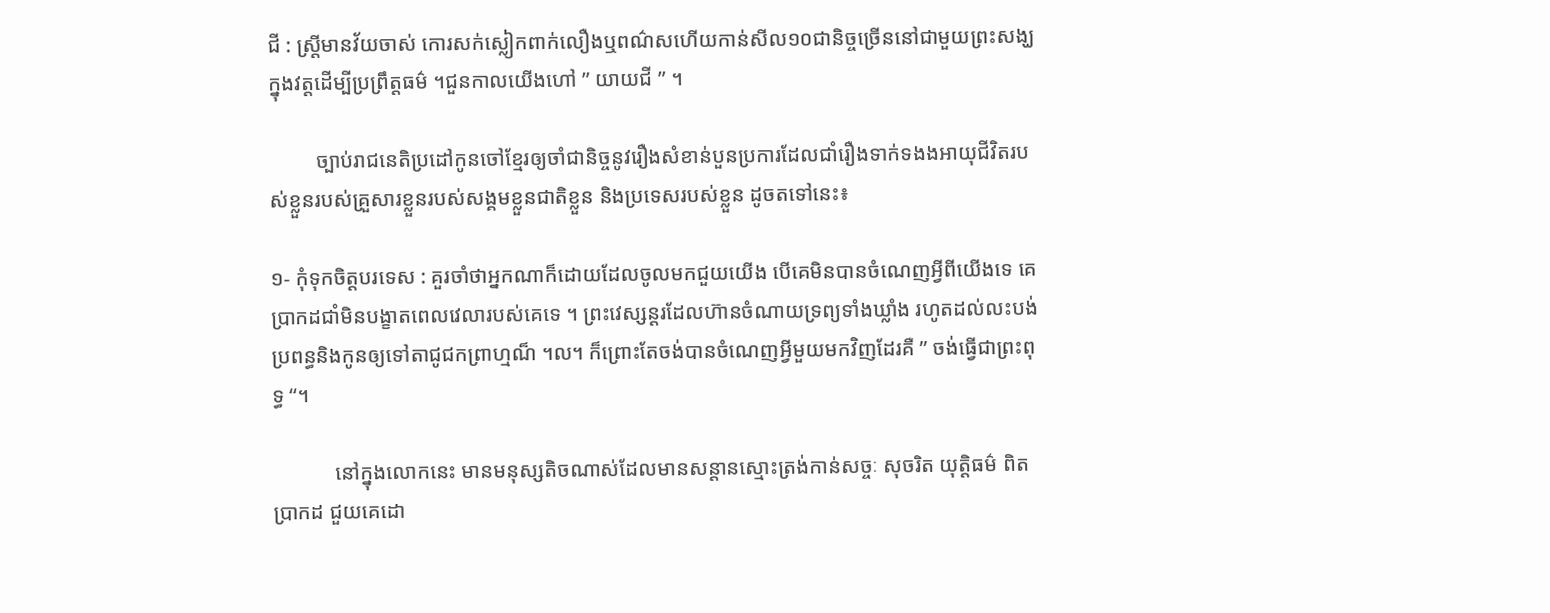ជី : ស្ត្រីមានវ័យចាស់ កោរសក់ស្លៀកពាក់លឿងឬពណ៌សហើយកាន់សីល១០ជានិច្ចច្រើននៅជាមួយព្រះសង្ឃក្នុងវត្តដើម្បីប្រព្រឹត្តធម៌ ។ជួនកាលយើងហៅ ” យាយជី ” ។

         ច្បាប់រាជនេតិប្រដៅកូនចៅខ្មែរឲ្យចាំជានិច្ចនូវរឿងសំខាន់បួនប្រការដែលជាំរឿងទាក់ទងងអាយុជីវិតរបស់ខ្លួនរបស់គ្រួសារខ្លួនរបស់សង្គមខ្លួនជាតិខ្លួន និងប្រទេសរបស់ខ្លួន ដូចតទៅនេះ៖

១- កុំទុកចិត្តបរទេស : គួរចាំថាអ្នកណាក៏ដោយដែលចូលមកជួយយើង បើគេមិនបានចំណេញអ្វីពីយើងទេ គេប្រាកដជាំមិនបង្ខាតពេលវេលារបស់គេទេ ។ ព្រះវេស្សន្តរដែលហ៊ានចំណាយទ្រព្យទាំងឃ្លាំង រហូតដល់លះបង់ប្រពន្ធនិងកូនឲ្យទៅតាជូជកព្រាហ្មណ៏ ។ល។ ក៏ព្រោះតែចង់បានចំណេញអ្វីមួយមកវិញដែរគឺ ” ចង់ធ្វើជាព្រះពុទ្ធ “។

            នៅក្នុងលោកនេះ មានមនុស្សតិចណាស់ដែលមានសន្តានស្មោះត្រង់កាន់សច្ចៈ សុចរិត យុត្តិធម៌ ពិតប្រាកដ ជួយគេដោ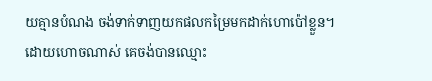យគ្មានបំណង ចង់ទាក់ទាញយកផលកម្រៃមកដាក់ហោប៉ៅខ្លួន។ ដោយហោចណាស់ គេចង់បានឈ្មោះ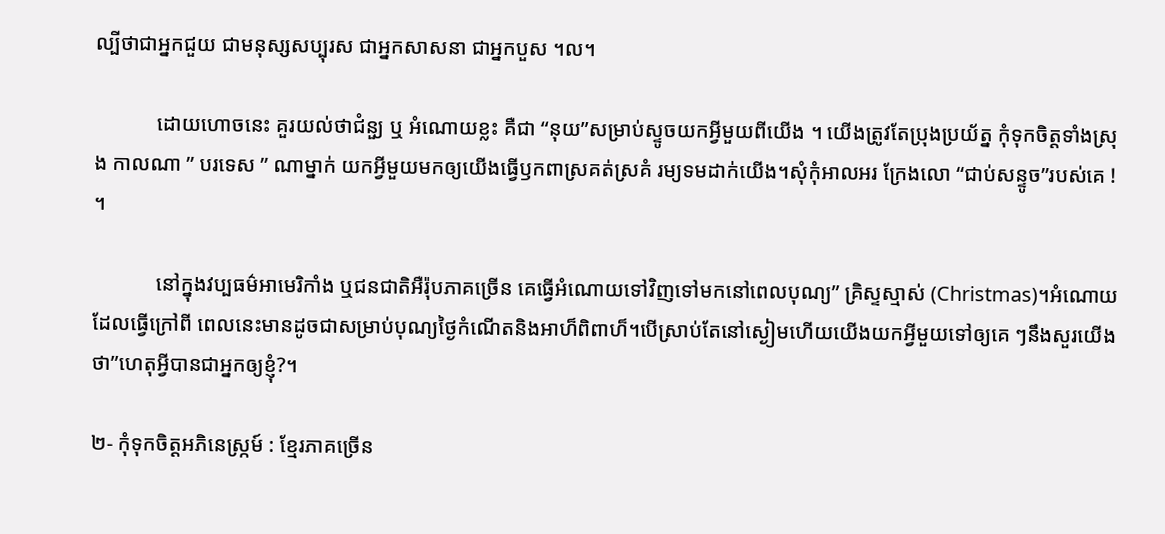ល្បីថាជាអ្នកជួយ ជាមនុស្សសប្បុរស ជាអ្នកសាសនា ជាអ្នកបួស ។ល។

            ដោយហោចនេះ គួរយល់ថាជំនួ្យ ឬ អំណោយខ្លះ គឺជា “នុយ”សម្រាប់ស្ទូចយកអ្វីមួយពីយើង ។ យើងត្រូវតែប្រុងប្រយ័ត្ន កុំទុកចិត្តទាំងស្រុង កាលណា ” បរទេស ” ណាម្នាក់ យកអ្វីមួយមកឲ្យយើងធ្វើឫកពាស្រគត់ស្រគំ រម្យទមដាក់យើង។សុំកុំអាលអរ ក្រែងលោ “ជាប់សន្ទូច”របស់គេ ! ។

            នៅក្នុងវប្បធម៌អាមេរិកាំង ឬជនជាតិអឺរ៉ុបភាគច្រើន គេធ្វើអំណោយទៅវិញទៅមកនៅពេលបុណ្យ” គ្រិស្ទស្មាស់ (Christmas)។អំណោយដែលធ្វើក្រៅពី ពេលនេះមានដូចជាសម្រាប់បុណ្យថ្ងៃកំណើតនិងអាហ៏ពិពាហ៏។បើស្រាប់តែនៅស្ងៀមហើយយើងយកអ្វីមួយទៅឲ្យគេ ៗនឹងសួរយើងថា”ហេតុអ្វីបានជាអ្នកឲ្យខ្ញុំ?។

២- កុំទុកចិត្តអភិនេស្ក្រម៍ : ខ្មែរភាគច្រើន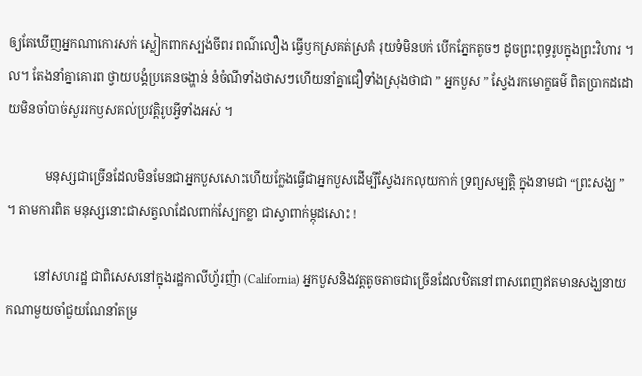ឲ្យតែឃើញអ្នកណាកោរសក់ ស្លៀកពាកស្បង់ចីពរ ពណ៌លឿង ធ្វើឫកស្រគត់ស្រគំ រុយទំមិនបក់ បើកភ្នែកតូចៗ ដូចព្រះពុទ្ធរូបក្នុងព្រះវិហារ ។ល។ តែងនាំគ្នាគោរព ថ្វាយបង្គំប្រគេនចង្ហាន់ នំចំណីទាំងថាសៗហើយនាំគ្នាជឿទាំងស្រុងថាជា ” អ្នកបួស ” ស្វែងរកមោក្ខធម៌ ពិតប្រាកដដោយមិនចាំបាច់សួររកឫសគល់ប្រវត្តិរូបអ្វីទាំងអស់ ។

            មនុស្សជាច្រើនដែលមិនមែនជាអ្នកបួសសោះហើយក្លែងធ្វើជាអ្នកបួសដើម្បីស្វែងរកលុយកាក់ ទ្រព្យសម្បត្តិ ក្នុងនាមជា “ព្រះសង្ឃ ” ។ តាមការពិត មនុស្សនោះជាសត្វលាដែលពាក់ស្បែកខ្លា ជាស្វាពាក់ម្កុដសោះ !

         នៅសហរដ្ឋ ជាពិសេសនៅក្នុងរដ្ឋកាលីហ្វ័រញ៉ា (California) អ្នកបួសនិងវត្តតូចតាចជាច្រើនដែលឋិតនៅពាសពេញឥតមានសង្ឃនាយកណាមួយចាំជួយណែនាំតម្រ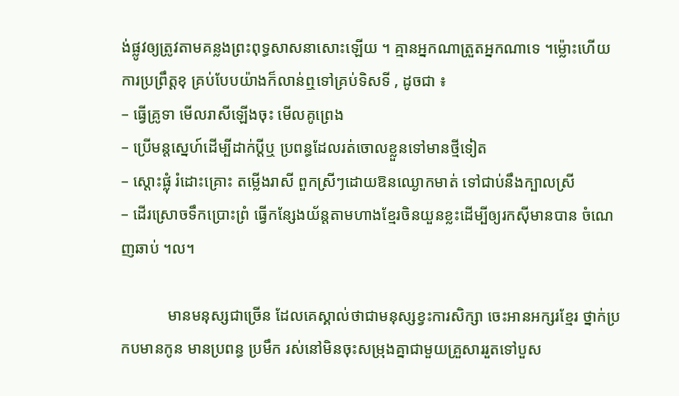ង់ផ្លូវឲ្យត្រូវតាមគន្លងព្រះពុទ្ធសាសនាសោះឡើយ ។ គ្មានអ្នកណាត្រួតអ្នកណាទេ ។ម៉្លោះហើយ ការប្រព្រឹត្តខុ គ្រប់បែបយ៉ាងក៏លាន់ឮទៅគ្រប់ទិសទី , ដូចជា ៖
– ធ្វើគ្រូទា មើលរាសីឡើងចុះ មើលគូព្រេង
– ប្រើមន្តស្នេហ៍ដើម្បីដាក់ប្តីឬ ប្រពន្ធដែលរត់ចោលខ្លួនទៅមានថ្មីទៀត
– ស្តោះផ្លុំ រំដោះគ្រោះ តម្លើងរាសី ពួកស្រីៗដោយឱនឈ្ងោកមាត់ ទៅជាប់នឹងក្បាលស្រី
– ដើរស្រោចទឹកប្រោះព្រំ ធ្វើកន្សែងយ័ន្តតាមហាងខ្មែរចិនយួនខ្លះដើម្បីឲ្យរកស៊ីមានបាន ចំណេញឆាប់ ។ល។

            មានមនុស្សជាច្រើន ដែលគេស្គាល់ថាជាមនុស្សខ្វះការសិក្សា ចេះអានអក្សរខ្មែរ ថ្នាក់ប្រកបមានកូន មានប្រពន្ធ ប្រមឹក រស់នៅមិនចុះសម្រុងគ្នាជាមួយគ្រួសាររួតទៅបួស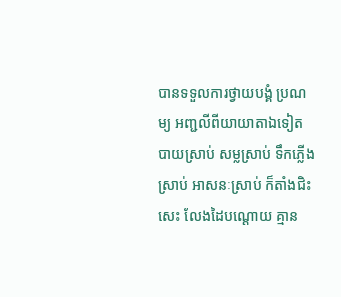បានទទួលការថ្វាយបង្គំ ប្រណម្យ អញ្ជលីពីយាយាតាឯទៀត បាយស្រាប់ សម្លស្រាប់ ទឹកភ្លើងស្រាប់ អាសនៈស្រាប់ ក៏តាំងជិះសេះ លែងដៃបណ្តោយ គ្មាន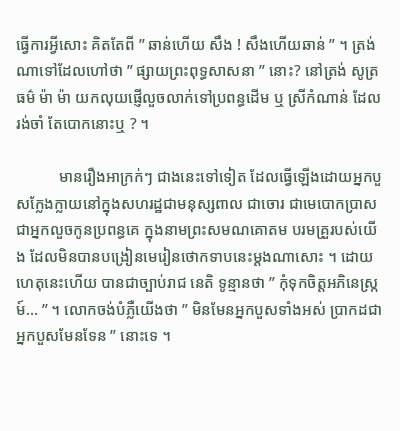ធ្វើការអ្វីសោះ គិតតែពី ” ឆាន់ហើយ សឹង ! សឹងហើយឆាន់ ” ។ ត្រង់ណាទៅដែលហៅថា ” ផ្សាយព្រះពុទ្ធសាសនា ” នោះ? នៅត្រង់ សូត្រធម៌ ម៉ា ម៉ា យកលុយផ្ញើលួចលាក់ទៅប្រពន្ធដើម ឬ ស្រីកំណាន់ ដែលរង់ចាំ តែបោកនោះឬ ? ។

           មានរឿងអាក្រក់ៗ ជាងនេះទៅទៀត ដែលធ្វើឡើងដោយអ្នកបួសក្លែងក្លាយនៅក្នុងសហរដ្ឋជាមនុស្សពាល ជាចោរ ជាមេបោកប្រាស ជាអ្នកលួចកូនប្រពន្ធគេ ក្នុងនាមព្រះសមណគោតម បរមគ្រួរបស់យើង ដែលមិនបានបង្រៀនមេរៀនថោកទាបនេះម្តងណាសោះ ។ ដោយហេតុនេះហើយ បានជាច្បាប់រាជ នេតិ ទូន្មានថា ” កុំទុកចិត្តអភិនេស្ក្រម៍… ” ។ លោកចង់បំភ្លឺយើងថា ” មិនមែនអ្នកបួសទាំងអស់ ប្រាកដជាអ្នកបួសមែនទែន ” នោះទេ ។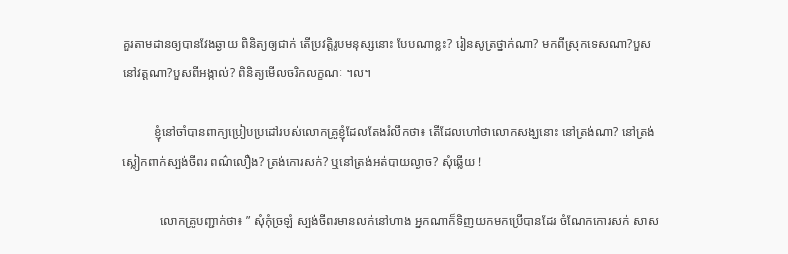គួរតាមដានឲ្យបានវែងឆ្ងាយ ពិនិត្យឲ្យជាក់ តើប្រវត្តិរូបមនុស្សនោះ បែបណាខ្លះ? រៀនសូត្រថ្នាក់ណា? មកពីស្រុកទេសណា?បួសនៅវត្តណា?បួសពីអង្កាល់? ពិនិត្យមើលចរិកលក្ខណៈ ។ល។

          ខ្ញុំនៅចាំបានពាក្យប្រៀបប្រដៅរបស់លោកគ្រូខ្ញុំដែលតែងរំលឹកថា៖ តើដែលហៅថាលោកសង្ឃនោះ នៅត្រង់ណា? នៅត្រង់ស្លៀកពាក់ស្បង់ចីពរ ពណ៌លឿង? ត្រង់កោរសក់? ឬនៅត្រង់អត់បាយល្ងាច? សុំឆ្លើយ !

            លោកគ្រូបញ្ជាក់ថា៖ ” សុំកុំច្រឡំ ស្បង់ចីពរមានលក់នៅហាង អ្នកណាក៏ទិញយកមកប្រើបានដែរ ចំណែកកោរសក់ សាស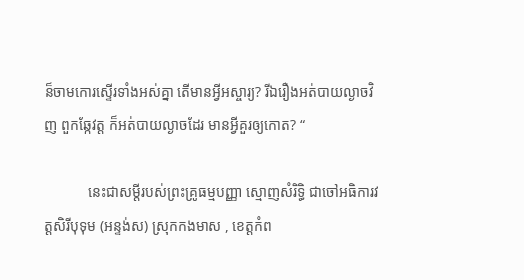ន៏ចាមកោរស្ទើរទាំងអស់គ្នា តើមានអ្វីអស្ចារ្យ? រីឯរឿងអត់បាយល្ងាចវិញ ពួកឆ្កែវត្ត ក៏អត់បាយល្ងាចដែរ មានអ្វីគួរឲ្យកោត? “

            នេះជាសម្តីរបស់ព្រះគ្រូធម្មបញ្ញា ស្មោញសំរិទ្ធិ ជាចៅអធិការវត្តសិរីបុទុម (អន្ទង់ស) ស្រុកកងមាស , ខេត្តកំព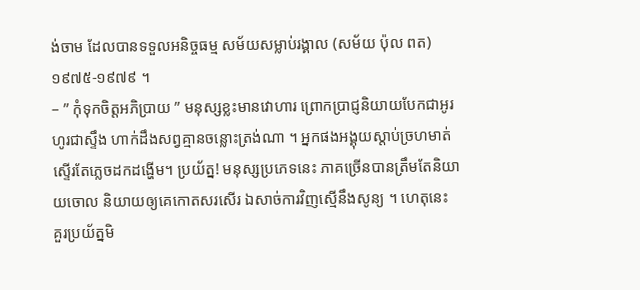ង់ចាម ដែលបានទទួលអនិច្ចធម្ម សម័យសម្លាប់រង្គាល (សម័យ ប៉ុល ពត) ១៩៧៥-១៩៧៩ ។
– ” កុំទុកចិត្តអភិប្រាយ ” មនុស្សខ្លះមានវោហារ ព្រោកប្រាជ្ញនិយាយបែកជាអូរហូរជាស្ទឹង ហាក់ដឹងសព្វគ្មានចន្លោះត្រង់ណា ។ អ្នកផងអង្គុយស្តាប់ច្រហមាត់ស្ទើរតែភ្លេចដកដង្ហើម។ ប្រយ័ត្ន! មនុស្សប្រភេទនេះ ភាគច្រើនបានត្រឹមតែនិយាយចោល និយាយឲ្យគេកោតសរសើរ ឯសាច់ការវិញស្មើនឹងសូន្យ ។ ហេតុនេះ គួរប្រយ័ត្នមិ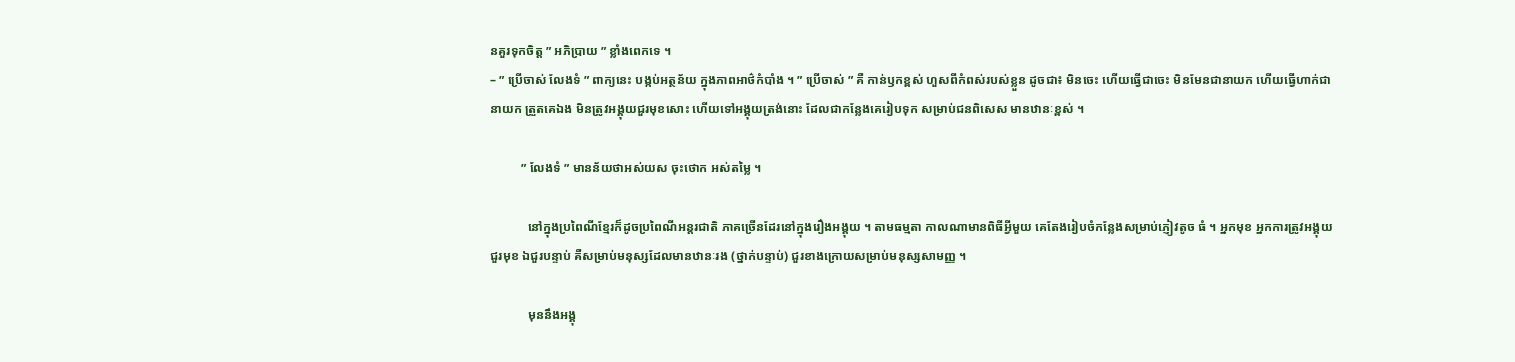នគួរទុកចិត្ត ” អភិប្រាយ ” ខ្លាំងពេកទេ ។
– ” ប្រើចាស់ លែងទំ ” ពាក្យនេះ បង្កប់អត្ថន័យ ក្នុងភាពអាថ៌កំបាំង ។ ” ប្រើចាស់ ” គឺ កាន់ឫកខ្ពស់ ហួសពីកំពស់របស់ខ្លួន ដូចជា៖ មិនចេះ ហើយធ្វើជាចេះ មិនមែនជានាយក ហើយធ្វើហាក់ជានាយក ត្រួតគេឯង មិនត្រូវអង្គុយជួរមុខសោះ ហើយទៅអង្គុយត្រង់នោះ ដែលជាកន្លែងគេរៀបទុក សម្រាប់ជនពិសេស មានឋានៈខ្ពស់ ។

          ” លែងទំ ” មានន័យថាអស់យស ចុះថោក អស់តម្លៃ ។

            នៅក្នុងប្រពៃណីខ្មែរក៏ដូចប្រពៃណីអន្តរជាតិ ភាគច្រើនដែរនៅក្នុងរឿងអង្គុយ ។ តាមធម្មតា កាលណាមានពិធីអ្វីមួយ គេតែងរៀបចំកន្លែងសម្រាប់ភ្ញៀវតូច ធំ ។ អ្នកមុខ អ្នកការត្រូវអង្គុយជួរមុខ ឯជួរបន្ទាប់ គឺសម្រាប់មនុស្សដែលមានឋានៈរង (ថ្នាក់បន្ទាប់) ជួរខាងក្រោយសម្រាប់មនុស្សសាមញ្ញ ។

            មុននឹងអង្គុ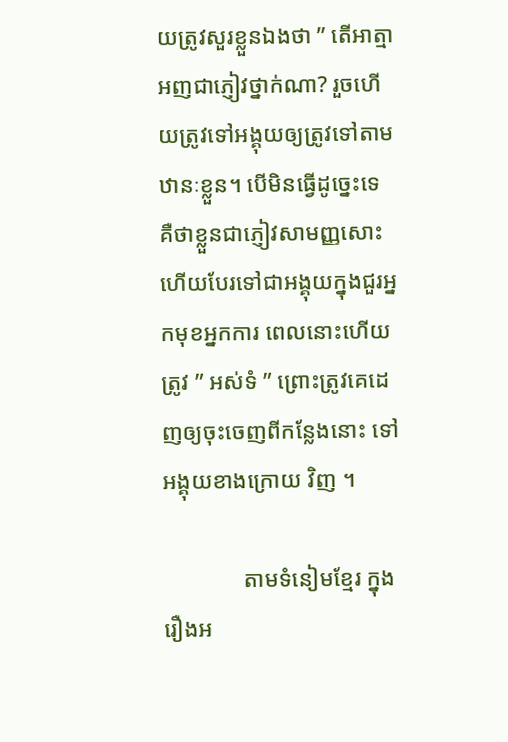យត្រូវសួរខ្លួនឯងថា ” តើអាត្មាអញជាភ្ញៀវថ្នាក់ណា? រួចហើយត្រូវទៅអង្គុយឲ្យត្រូវទៅតាមឋានៈខ្លួន។ បើមិនធ្វើដូច្នេះទេ គឺថាខ្លួនជាភ្ញៀវសាមញ្ញសោះ ហើយបែរទៅជាអង្គុយក្នុងជួរអ្នកមុខអ្នកការ ពេលនោះហើយត្រូវ ” អស់ទំ ” ព្រោះត្រូវគេដេញឲ្យចុះចេញពីកន្លែងនោះ ទៅអង្គុយខាងក្រោយ វិញ ។

              តាមទំនៀមខ្មែរ ក្នុងរឿងអ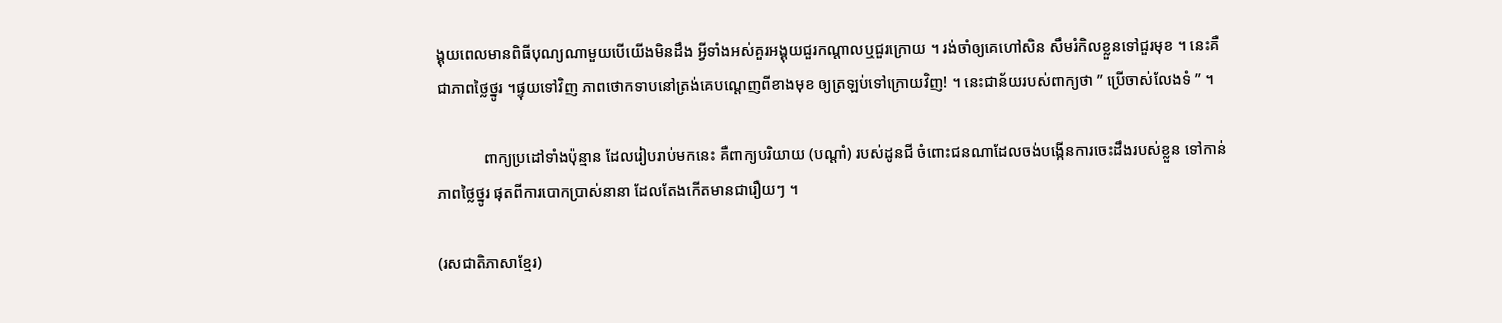ង្គុយពេលមានពិធីបុណ្យណាមួយបើយើងមិនដឹង អ្វីទាំងអស់គួរអង្គុយជួរកណ្តាលឬជួរក្រោយ ។ រង់ចាំឲ្យគេហៅសិន សឹមរំកិលខ្លួនទៅជួរមុខ ។ នេះគឺជាភាពថ្លៃថ្នូរ ។ផ្ទុយទៅវិញ ភាពថោកទាបនៅត្រង់គេបណ្តេញពីខាងមុខ ឲ្យត្រឡប់ទៅក្រោយវិញ! ។ នេះជាន័យរបស់ពាក្យថា ” ប្រើចាស់លែងទំ ” ។

            ពាក្យប្រដៅទាំងប៉ុន្មាន ដែលរៀបរាប់មកនេះ គឺពាក្យបរិយាយ (បណ្តាំ) របស់ដូនជី ចំពោះជនណាដែលចង់បង្កើនការចេះដឹងរបស់ខ្លួន ទៅកាន់ភាពថ្លៃថ្នូរ ផុតពីការបោកប្រាស់នានា ដែលតែងកើតមានជារឿយៗ ។

(រសជាតិភាសាខ្មែរ)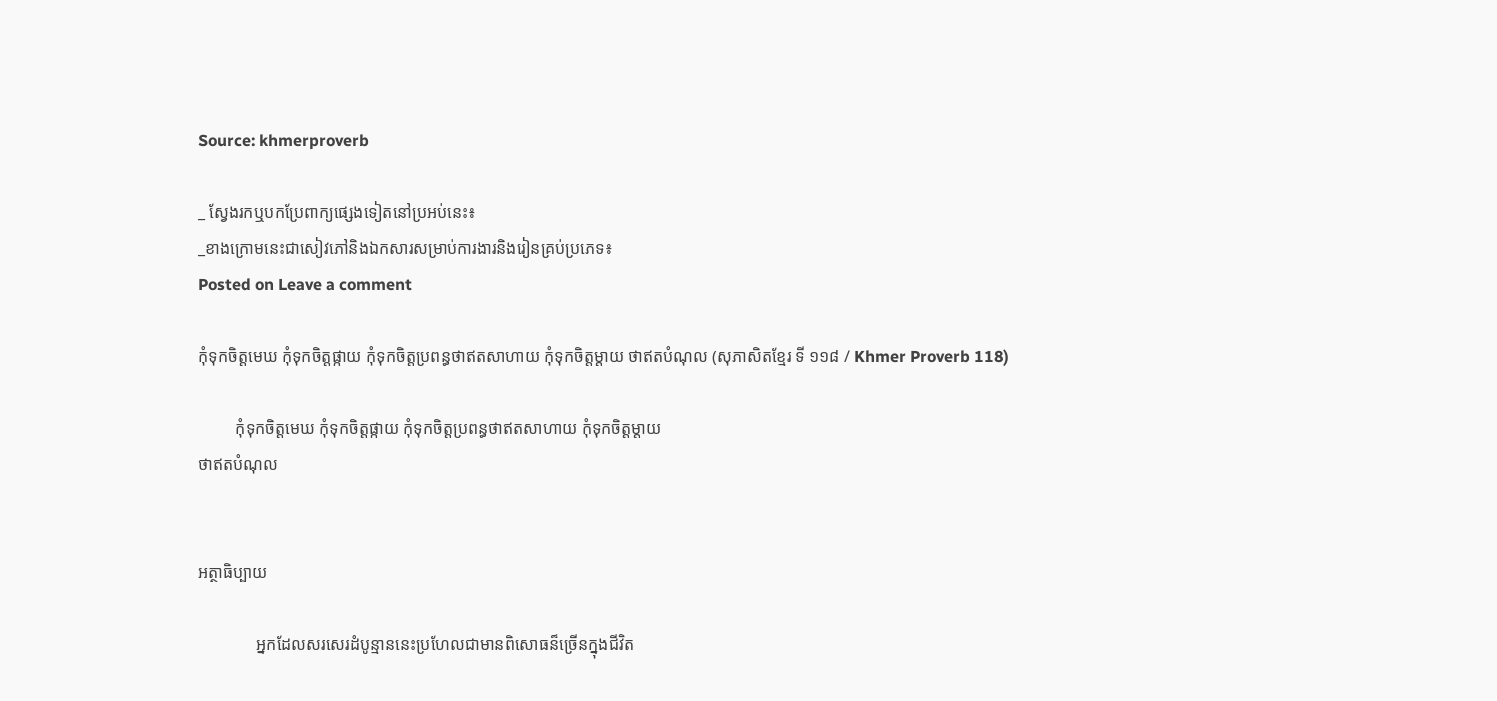Source: khmerproverb

_ ស្វែងរកឬបកប្រែពាក្យផ្សេងទៀតនៅប្រអប់នេះ៖
_ខាងក្រោមនេះជាសៀវភៅនិងឯកសារសម្រាប់ការងារនិងរៀនគ្រប់ប្រភេទ៖
Posted on Leave a comment

កុំទុកចិត្តមេឃ កុំទុកចិត្តផ្កាយ កុំទុកចិត្តប្រពន្ធថាឥតសាហាយ កុំទុកចិត្តម្តាយ ថាឥតបំណុល (សុភាសិតខ្មែរ ទី ១១៨ / Khmer Proverb 118)

         កុំទុកចិត្តមេឃ កុំទុកចិត្តផ្កាយ កុំទុកចិត្តប្រពន្ធថាឥតសាហាយ កុំទុកចិត្តម្តាយ
ថាឥតបំណុល


អត្ថាធិប្បាយ

              អ្នកដែលសរសេរដំបូន្មាននេះប្រហែលជាមានពិសោធន៏ច្រើនក្នុងជីវិត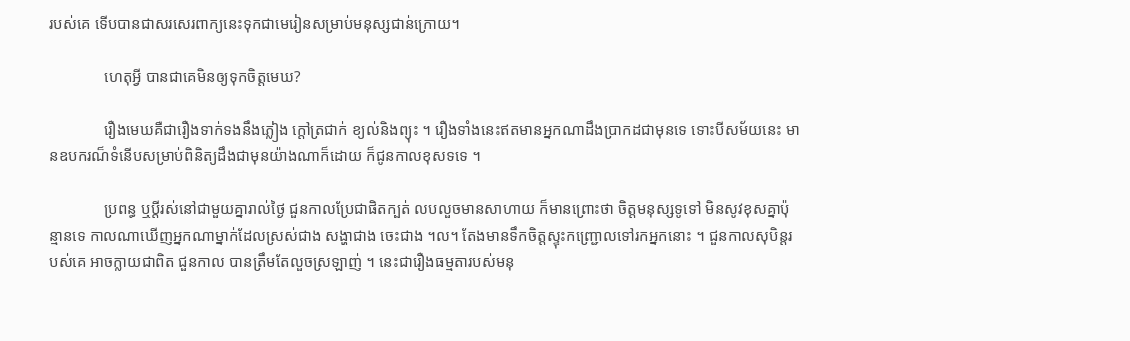របស់គេ ទើបបានជាសរសេរពាក្យនេះទុកជាមេរៀនសម្រាប់មនុស្សជាន់ក្រោយ។

              ហេតុអ្វី បានជាគេមិនឲ្យទុកចិត្តមេឃ?

              រឿងមេឃគឺជារឿងទាក់ទងនឹងភ្លៀង ក្តៅត្រជាក់ ខ្យល់និងព្យុះ ។ រឿងទាំងនេះឥតមានអ្នកណាដឹងប្រាកដជាមុនទេ ទោះបីសម័យនេះ មានឧបករណ៏ទំនើបសម្រាប់ពិនិត្យដឹងជាមុនយ៉ាងណាក៏ដោយ ក៏ជូនកាលខុសទទេ ។

              ប្រពន្ធ ឬប្តីរស់នៅជាមួយគ្នារាល់ថ្ងៃ ជួនកាលប្រែជាផិតក្បត់ លបលួចមានសាហាយ ក៏មានព្រោះថា ចិត្តមនុស្សទូទៅ មិនសូវខុសគ្នាប៉ុន្មានទេ កាលណាឃើញអ្នកណាម្នាក់ដែលស្រស់ជាង សង្ហាជាង ចេះជាង ។ល។ តែងមានទឹកចិត្តស្ទុះកញ្ជ្រោលទៅរកអ្នកនោះ ។ ជួនកាលសុបិន្តរបស់គេ អាចក្លាយជាពិត ជួនកាល បានត្រឹមតែលួចស្រឡាញ់ ។ នេះជារឿងធម្មតារបស់មនុ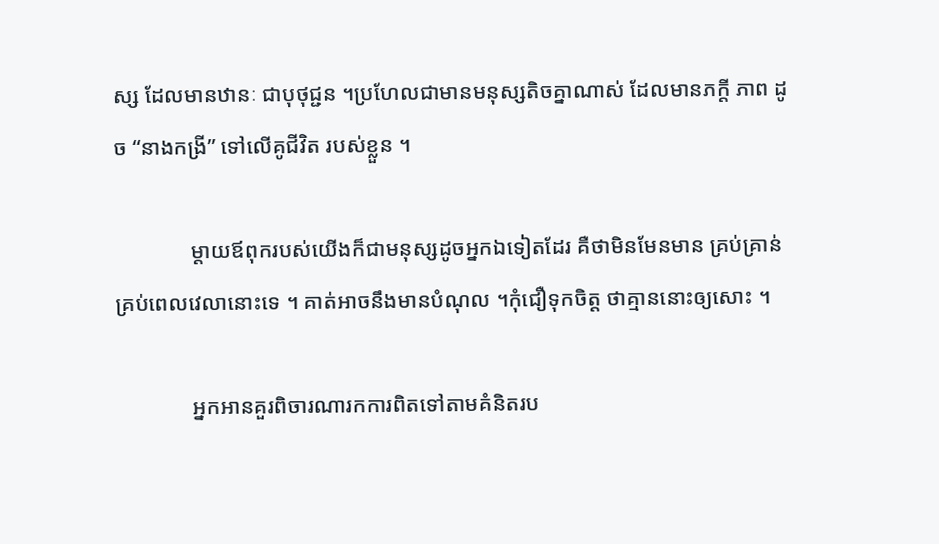ស្ស ដែលមានឋានៈ ជាបុថុជ្ជន ។ប្រហែលជាមានមនុស្សតិចគ្នាណាស់ ដែលមានភក្តី ភាព ដូច “នាងកង្រី” ទៅលើគូជីវិត របស់ខ្លួន ។

              ម្តាយឪពុករបស់យើងក៏ជាមនុស្សដូចអ្នកឯទៀតដែរ គឺថាមិនមែនមាន គ្រប់គ្រាន់គ្រប់ពេលវេលានោះទេ ។ គាត់អាចនឹងមានបំណុល ។កុំជឿទុកចិត្ត ថាគ្មាននោះឲ្យសោះ ។

              អ្នកអានគួរពិចារណារកការពិតទៅតាមគំនិតរប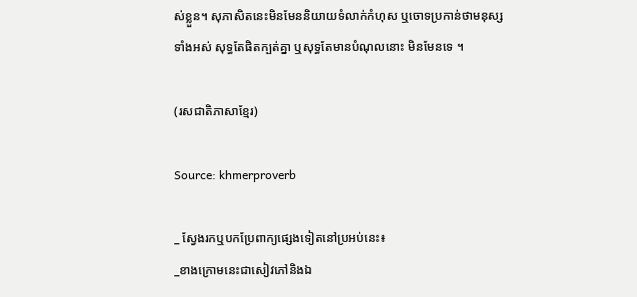ស់ខ្លួន។ សុភាសិតនេះមិនមែននិយាយទំលាក់កំហុស ឬចោទប្រកាន់ថាមនុស្សទាំងអស់ សុទ្ធតែផិតក្បត់គ្នា ឬសុទ្ធតែមានបំណុលនោះ មិនមែនទេ ។

(រសជាតិភាសាខ្មែរ)

Source: khmerproverb

_ ស្វែងរកឬបកប្រែពាក្យផ្សេងទៀតនៅប្រអប់នេះ៖
_ខាងក្រោមនេះជាសៀវភៅនិងឯ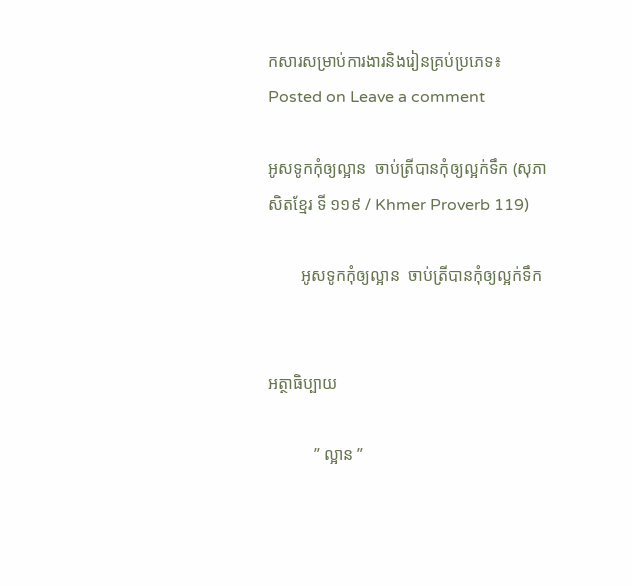កសារសម្រាប់ការងារនិងរៀនគ្រប់ប្រភេទ៖
Posted on Leave a comment

អូសទូកកុំឲ្យល្អាន  ចាប់ត្រីបានកុំឲ្យល្អក់ទឹក (សុភាសិតខ្មែរ ទី ១១៩ / Khmer Proverb 119)

        អូសទូកកុំឲ្យល្អាន  ចាប់ត្រីបានកុំឲ្យល្អក់ទឹក


អត្ថាធិប្បាយ

           ” ល្អាន ”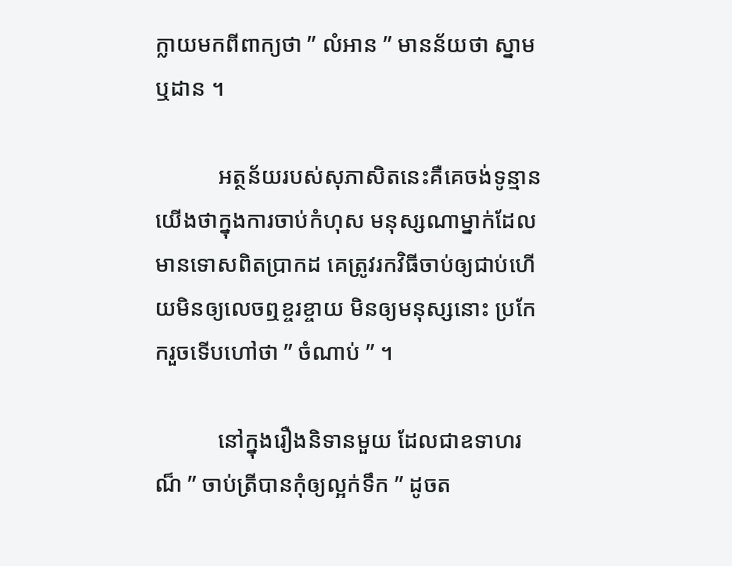ក្លាយមកពីពាក្យថា ” លំអាន ” មានន័យថា ស្នាមឬដាន ។

           អត្ថន័យរបស់សុភាសិតនេះគឺគេចង់ទូន្មានយើងថាក្នុងការចាប់កំហុស មនុស្សណាម្នាក់ដែលមានទោសពិតប្រាកដ គេត្រូវរកវិធីចាប់ឲ្យជាប់ហើយមិនឲ្យលេចឮខ្ចរខ្ចាយ មិនឲ្យមនុស្សនោះ ប្រកែករួចទើបហៅថា ” ចំណាប់ ” ។

           នៅក្នុងរឿងនិទានមួយ ដែលជាឧទាហរណ៏ ” ចាប់ត្រីបានកុំឲ្យល្អក់ទឹក ” ដូចត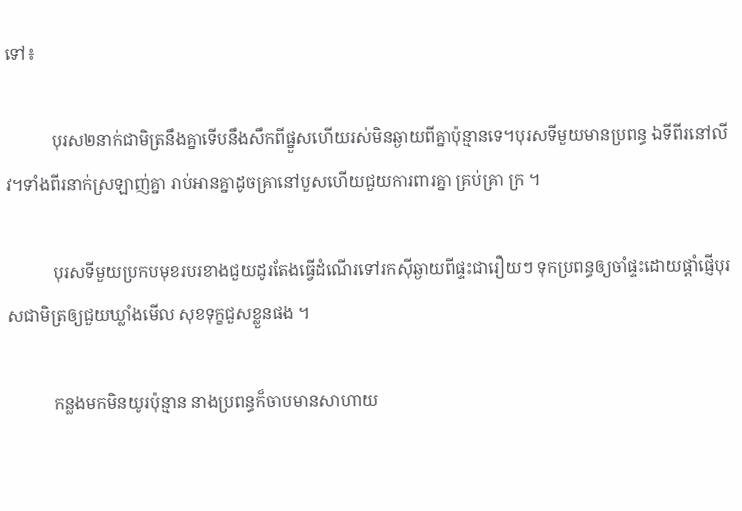ទៅ៖

           បុរស២នាក់ជាមិត្រនឹងគ្នាទើបនឹងសឹកពីផ្នួសហើយរស់មិនឆ្ងាយពីគ្នាប៉ុន្មានទេ។បុរសទីមួយមានប្រពន្ធ ឯទីពីរនៅលីវ។ទាំងពីរនាក់ស្រឡាញ់គ្នា រាប់អានគ្នាដូចគ្រានៅបួសហើយជួយការពារគ្នា គ្រប់គ្រា ក្រ ។

           បុរសទីមួយប្រកបមុខរបរខាងជួយដូរតែងធ្វើដំណើរទៅរកស៊ីឆ្ងាយពីផ្ទះជារឿយៗ ទុកប្រពន្ធឲ្យចាំផ្ទះដោយផ្តាំផ្ញើបុរសជាមិត្រឲ្យជួយឃ្លាំងមើល សុខទុក្ខជួសខ្លួនផង ។

           កន្លងមកមិនយូរប៉ុន្មាន នាងប្រពន្ធក៏ចាបមានសាហាយ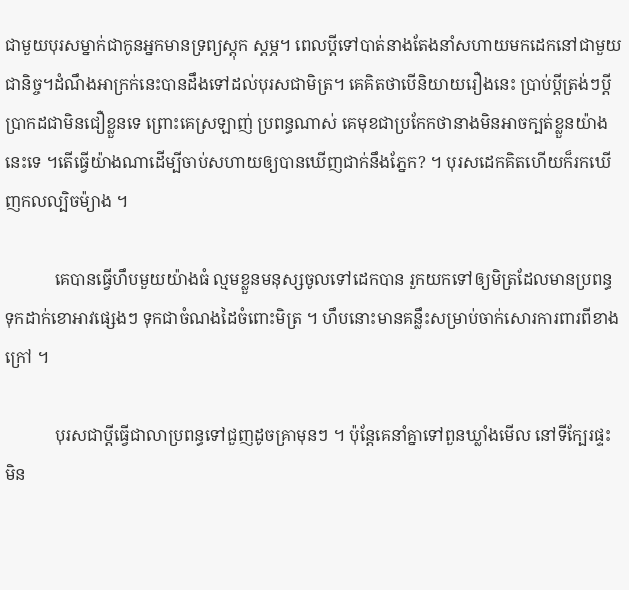ជាមួយបុរសម្នាក់ជាកូនអ្នកមានទ្រព្យស្តុក ស្តម្ភ។ ពេលប្តីទៅបាត់នាងតែងនាំសហាយមកដេកនៅជាមួយជានិច្ច។ដំណឹងអាក្រក់នេះបានដឹងទៅដល់បុរសជាមិត្រ។ គេគិតថាបើនិយាយរឿងនេះ ប្រាប់ប្តីត្រង់ៗប្តីប្រាកដជាមិនជឿខ្លួនទេ ព្រោះគេស្រឡាញ់ ប្រពន្ធណាស់ គេមុខជាប្រកែកថានាងមិនអាចក្បត់ខ្លួនយ៉ាងនេះទេ ។តើធ្វើយ៉ាងណាដើម្បីចាប់សហាយឲ្យបានឃើញជាក់នឹងភ្នែក? ។ បុរសដេកគិតហើយក៏រកឃើញកលល្បិចម៉្យាង ។

            គេបានធ្វើហឹបមួយយ៉ាងធំ ល្មមខ្លួនមនុស្សចូលទៅដេកបាន រួកយកទៅឲ្យមិត្រដែលមានប្រពន្ធ ទុកដាក់ខោអាវផ្សេងៗ ទុកជាចំណងដៃចំពោះមិត្រ ។ ហឹបនោះមានគន្លឹះសម្រាប់ចាក់សោរការពារពីខាងក្រៅ ។

            បុរសជាប្តីធ្វើជាលាប្រពន្ធទៅជួញដូចគ្រាមុនៗ ។ ប៉ុន្តែគេនាំគ្នាទៅពួនឃ្លាំងមើល នៅទីក្បែរផ្ទះ មិន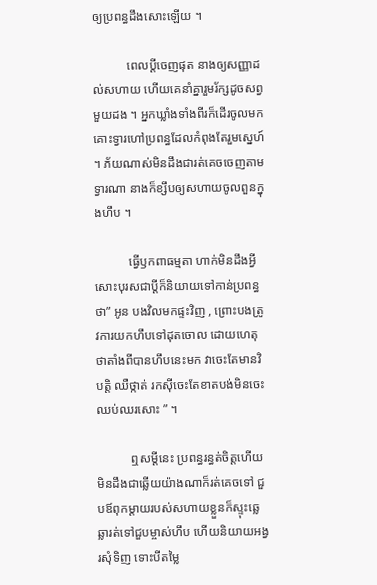ឲ្យប្រពន្ធដឹងសោះឡើយ ។

           ពេលប្តីចេញផុត នាងឲ្យសញ្ញាដល់សហាយ ហើយគេនាំគ្នារួមរ័ក្សដូចសព្វមួយដង ។ អ្នកឃ្លាំងទាំងពីរក៏ដើរចូលមកគោះទ្វារហៅប្រពន្ធដែលកំពុងតែរួមស្នេហ៍ ។ ភ័យណាស់មិនដឹងជារត់គេចចេញតាមទ្វារណា នាងក៏ខ្សឹបឲ្យសហាយចូលពួនក្នុងហឹប ។

           ធ្វើឫកពាធម្មតា ហាក់មិនដឹងអ្វីសោះបុរសជាប្តីក៏និយាយទៅកាន់ប្រពន្ធថា” អូន បងវិលមកផ្ទះវិញ , ព្រោះបងត្រូវការយកហឹបទៅដុតចោល ដោយហេតុថាតាំងពីបានហឹបនេះមក វាចេះតែមានវិបត្តិ ឈឺថ្កាត់ រកស៊ីចេះតែខាតបង់មិនចេះ ឈប់ឈរសោះ ” ។

           ឮសម្តីនេះ ប្រពន្ធរន្ធត់ចិត្តហើយមិនដឹងជាឆ្លើយយ៉ាងណាក៏រត់គេចទៅ ជួបឪពុកម្តាយរបស់សហាយខ្លួនក៏ស្ទុះឆ្លេឆ្លារត់ទៅជួបម្ចាស់ហឹប ហើយនិយាយអង្វរសុំទិញ ទោះបីតម្លៃ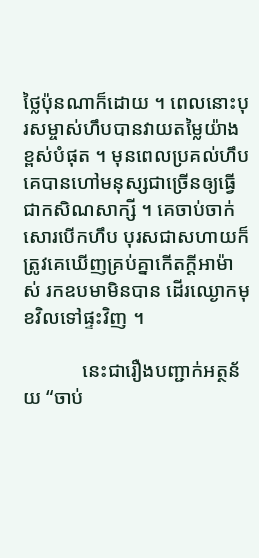ថ្លៃប៉ុនណាក៏ដោយ ។ ពេលនោះបុរសម្ចាស់ហឹបបានវាយតម្លៃយ៉ាងខ្ពស់បំផុត ។ មុនពេលប្រគល់ហឹបគេបានហៅមនុស្សជាច្រើនឲ្យធ្វើជាកសិណសាក្សី ។ គេចាប់ចាក់សោរបើកហឹប បុរសជាសហាយក៏ត្រូវគេឃើញគ្រប់គ្នាកើតក្តីអាម៉ាស់ រកឧបមាមិនបាន ដើរឈ្ងោកមុខវិលទៅផ្ទះវិញ ។

            នេះជារឿងបញ្ជាក់អត្ថន័យ “ចាប់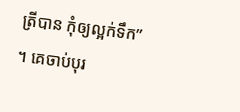ត្រីបាន កុំឲ្យល្អក់ទឹក” ។ គេចាប់បុរ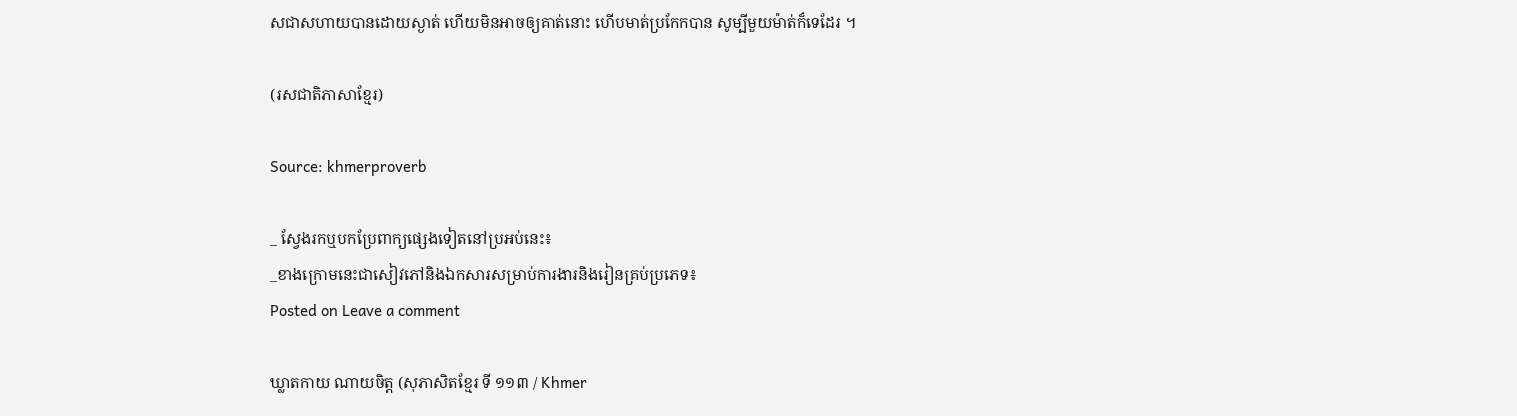សជាសហាយបានដោយស្ងាត់ ហើយមិនអាចឲ្យគាត់នោះ ហើបមាត់ប្រកែកបាន សូម្បីមួយម៉ាត់ក៏ទេដែរ ។

(រសជាតិភាសាខ្មែរ)

Source: khmerproverb

_ ស្វែងរកឬបកប្រែពាក្យផ្សេងទៀតនៅប្រអប់នេះ៖
_ខាងក្រោមនេះជាសៀវភៅនិងឯកសារសម្រាប់ការងារនិងរៀនគ្រប់ប្រភេទ៖
Posted on Leave a comment

ឃ្លាតកាយ ណាយចិត្ត (សុភាសិតខ្មែរ ទី ១១៣ / Khmer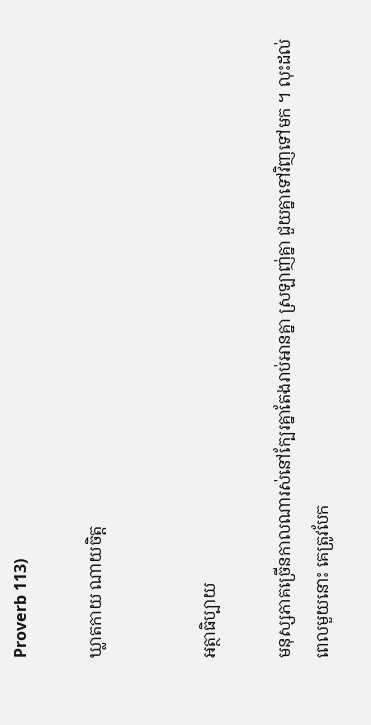Proverb 113)

ឃ្លាតកាយ ណាយចិត្ត


អត្ថាធិប្បាយ

មនុស្សភាគច្រើនកាលណារស់នៅក្បែរគ្នាតែងរាប់អានគ្នា ស្រឡាញ់គ្នា ជួយគ្នាទៅវិញទៅមក ។ លុះដល់ពេលមួយនោះ គេត្រូវបែក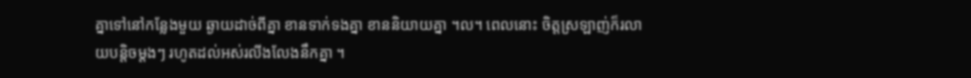គ្នាទៅនៅកន្លែងមួយ ឆ្ងាយដាច់ពីគ្នា ខានទាក់ទងគ្នា ខាននិយាយគ្នា ។ល។ ពេលនោះ ចិត្តស្រឡាញ់ក៏រលាយបន្តិចម្តងៗ រហូតដល់អស់រលីងលែងនឹកគ្នា ។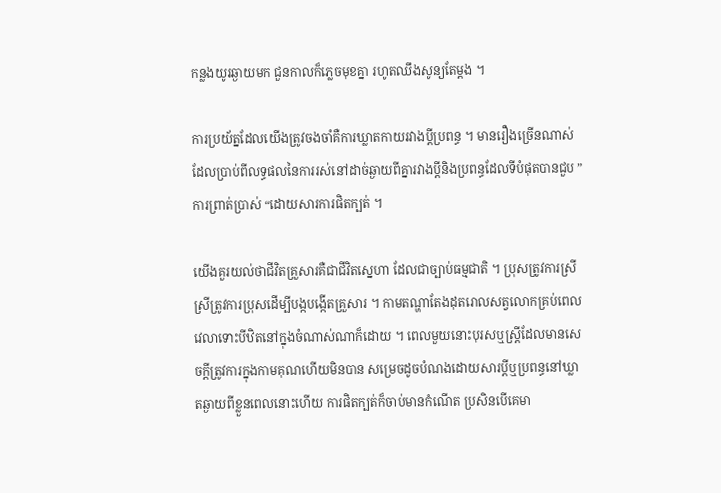កន្លងយូរឆ្ងាយមក ជួនកាលក៏ភ្លេចមុខគ្នា រហូតឈឹងសូន្យតែម្តង ។

ការប្រយ័ត្នដែលយើងត្រូវចងចាំគឺការឃ្លាតកាយរវាងប្តីប្រពន្ធ ។ មានរឿងច្រើនណាស់ ដែលប្រាប់ពីលទ្ធផលនៃការរស់នៅដាច់ឆ្ងាយពីគ្នារវាងប្តីនិងប្រពន្ធដែលទីបំផុតបានជួប ” ការព្រាត់ប្រាស់ “ដោយសារការផិតក្បត់ ។

យើងគួរយល់ថាជីវិតគ្រួសារគឺជាជីវិតស្នេហា ដែលជាច្បាប់ធម្មជាតិ ។ ប្រុសត្រូវការស្រី ស្រីត្រូវការប្រុសដើម្បីបង្កបង្កើតគ្រួសារ ។ កាមតណ្ហាតែងដុតរោលសត្វលោកគ្រប់ពេលវេលាទោះបីឋិតនៅក្នុងចំណាស់ណាក៏ដោយ ។ ពេលមួយនោះបុរសឬស្ត្រីដែលមានសេចក្តីត្រូវការក្នុងកាមគុណហើយមិនបាន សម្រេចដូចបំណងដោយសារប្តីឬប្រពន្ធនៅឃ្លាតឆ្ងាយពីខ្លួនពេលនោះហើយ ការផិតក្បត់ក៏ចាប់មានកំណើត ប្រសិនបើគេមា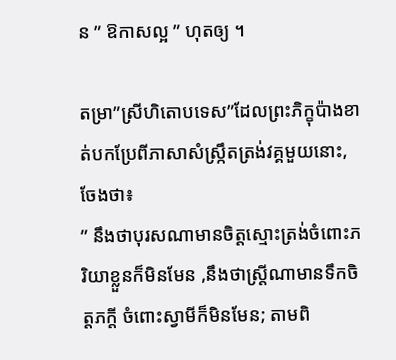ន ” ឱកាសល្អ ” ហុតឲ្យ ។

តម្រា”ស្រីហិតោបទេស”ដែលព្រះភិក្ខុប៉ាងខាត់បកប្រែពីភាសាសំស្ក្រឹតត្រង់វគ្គមួយនោះ,ចែងថា៖
” នឹងថាបុរសណាមានចិត្តស្មោះត្រង់ចំពោះភរិយាខ្លួនក៏មិនមែន ,នឹងថាស្ត្រីណាមានទឹកចិត្តភក្តី ចំពោះស្វាមីក៏មិនមែន; តាមពិ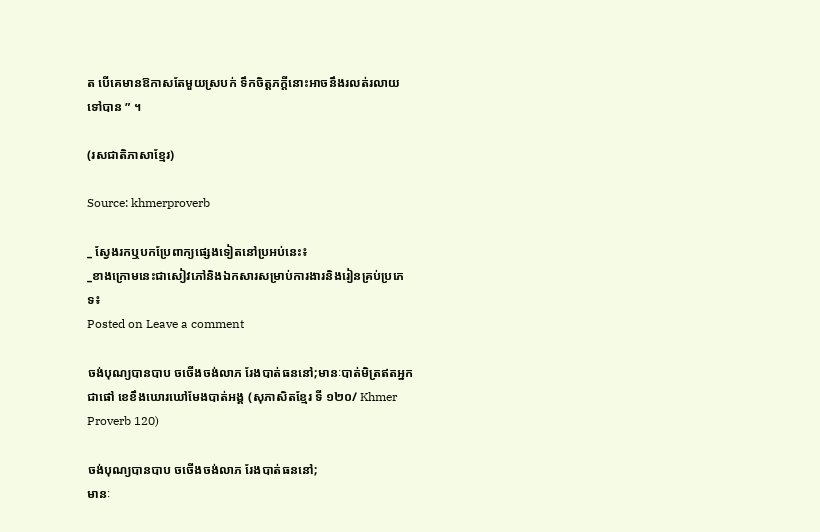ត បើគេមានឱកាសតែមួយស្របក់ ទឹកចិត្តភក្តីនោះអាចនឹងរលត់រលាយទៅបាន ” ។

(រសជាតិភាសាខ្មែរ)

Source: khmerproverb

_ ស្វែងរកឬបកប្រែពាក្យផ្សេងទៀតនៅប្រអប់នេះ៖
_ខាងក្រោមនេះជាសៀវភៅនិងឯកសារសម្រាប់ការងារនិងរៀនគ្រប់ប្រភេទ៖
Posted on Leave a comment

ចង់បុណ្យបានបាប ចចើងចង់លាភ រែងបាត់ធននៅ;មានៈបាត់មិត្រឥតអ្នកជាផៅ ខេខឹងឃោរឃៅមែងបាត់អង្គ (សុភាសិតខ្មែរ ទី ១២០/ Khmer Proverb 120)

ចង់បុណ្យបានបាប ចចើងចង់លាភ រែងបាត់ធននៅ;
មានៈ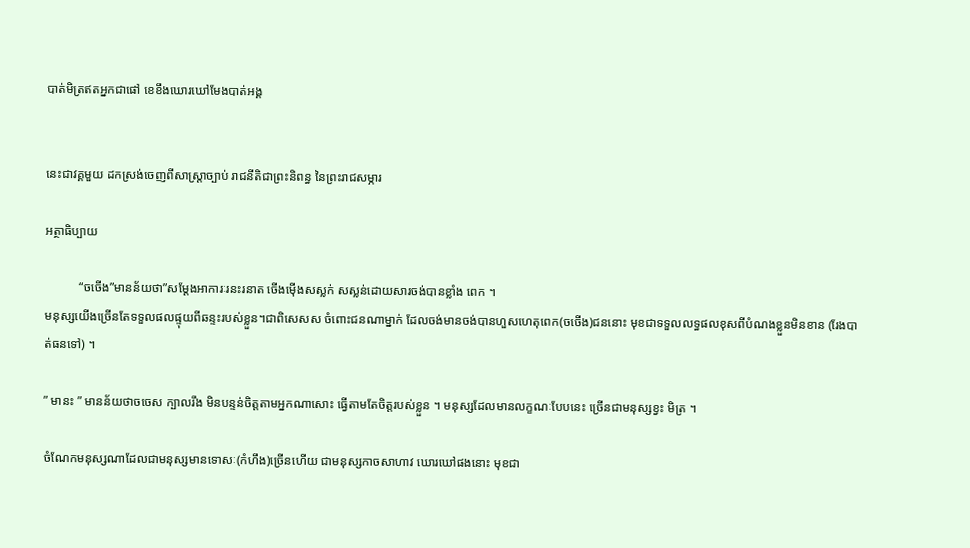បាត់មិត្រឥតអ្នកជាផៅ ខេខឹងឃោរឃៅមែងបាត់អង្គ


នេះជាវគ្គមួយ ដកស្រង់ចេញពីសាស្ត្រាច្បាប់ រាជនីតិជាព្រះនិពន្ធ នៃព្រះរាជសម្ភារ

អត្ថាធិប្បាយ

           “ចចើង”មានន័យថា”សម្តែងអាការៈរនះរនាត ចើងម៉ើងសស្លក់ សស្លន់ដោយសារចង់បានខ្លាំង ពេក ។
មនុស្សយើងច្រើនតែទទួលផលផ្ទុយពីឆន្ទះរបស់ខ្លួន។ជាពិសេសស ចំពោះជនណាម្នាក់ ដែលចង់មានចង់បានហួសហេតុពេក(ចចើង)ជននោះ មុខជាទទួលលទ្ធផលខុសពីបំណងខ្លួនមិនខាន (រែងបាត់ធនទៅ) ។

” មានះ ” មានន័យថាចចេស ក្បាលរឹង មិនបន្ទន់ចិត្តតាមអ្នកណាសោះ ធ្វើតាមតែចិត្តរបស់ខ្លួន ។ មនុស្សដែលមានលក្ខណៈបែបនេះ ច្រើនជាមនុស្សខ្វះ មិត្រ ។

ចំណែកមនុស្សណាដែលជាមនុស្សមានទោសៈ(កំហឹង)ច្រើនហើយ ជាមនុស្សកាចសាហាវ ឃោរឃៅផងនោះ មុខជា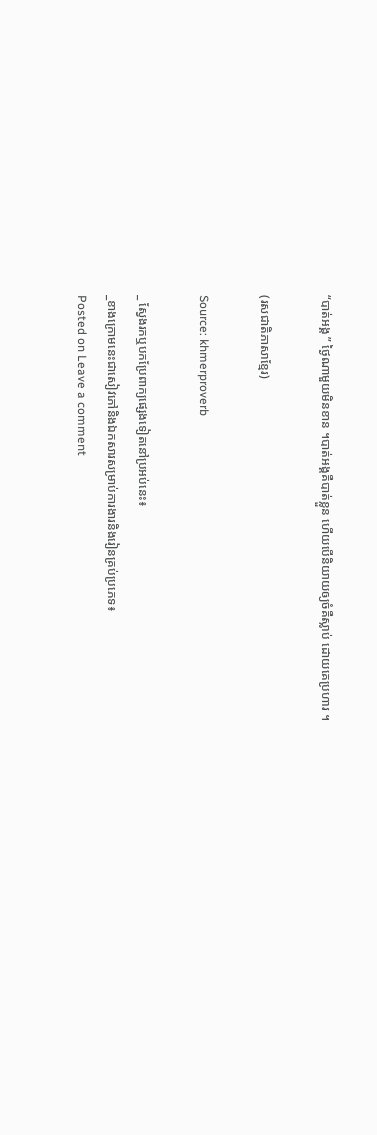“បាត់អង្គ ” ថ្ងៃណាមួយមិនខាន ។បាត់អង្គគឺបាត់ខ្លួន ហើយបើនិយាយឲ្យចំគឺស្លាប់ ដោយគេប្រហារ ។

(រសជាតិភាសាខ្មែរ)

Source: khmerproverb

_ ស្វែងរកឬបកប្រែពាក្យផ្សេងទៀតនៅប្រអប់នេះ៖
_ខាងក្រោមនេះជាសៀវភៅនិងឯកសារសម្រាប់ការងារនិងរៀនគ្រប់ប្រភេទ៖
Posted on Leave a comment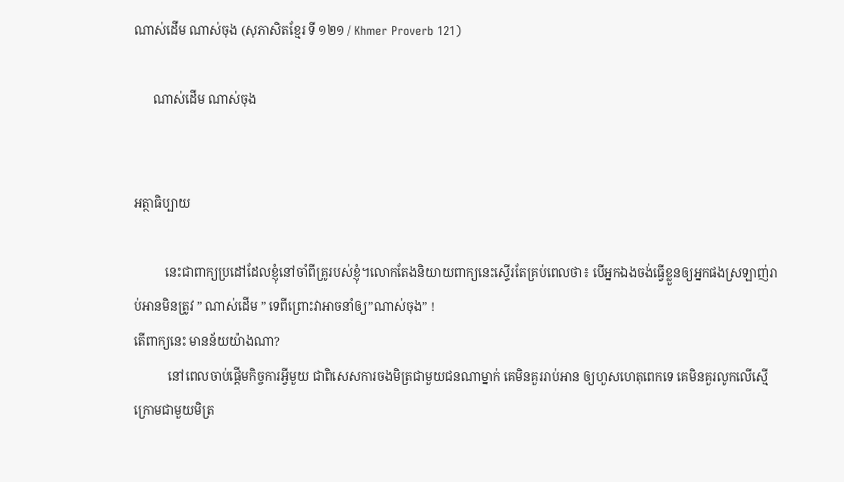ណាស់ដើម ណាស់ចុង (សុភាសិតខ្មែរ ទី ១២១ / Khmer Proverb 121)

      ណាស់ដើម ណាស់ចុង


អត្ថាធិប្បាយ

          នេះជាពាក្យប្រដៅដែលខ្ញុំនៅចាំពីគ្រូរបស់ខ្ញុំ។លោកតែងនិយាយពាក្យនេះស្ទើរតែគ្រប់ពេលថា៖ បើអ្នកឯងចង់ធ្វើខ្លួនឲ្យអ្នកផងស្រឡាញ់រាប់អានមិនត្រូវ ” ណាស់ដើម ” ទេពីព្រោះវាអាចនាំឲ្យ”ណាស់ចុង” !
តើពាក្យនេះ មានន័យយ៉ាងណា?
           នៅពេលចាប់ផ្តើមកិច្ចការអ្វីមួយ ជាពិសេសការចងមិត្រជាមួយជនណាម្នាក់ គេមិនគួររាប់អាន ឲ្យហួសហេតុពេកទេ គេមិនគួរលូកលើស្មើក្រោមជាមួយមិត្រ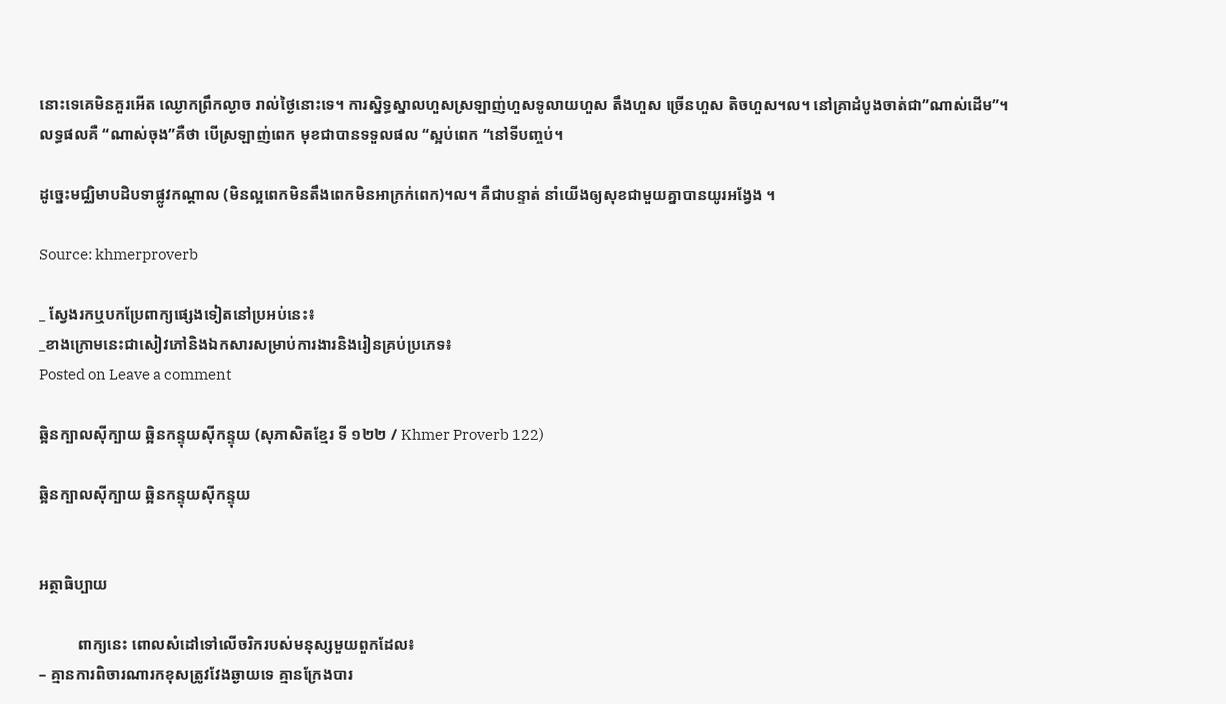នោះទេគេមិនគួរអើត ឈ្ងោកព្រឹកល្ងាច រាល់ថ្ងៃនោះទេ។ ការស្និទ្ធស្នាលហួសស្រឡាញ់ហួសទូលាយហួស តឹងហួស ច្រើនហួស តិចហួស។ល។ នៅគ្រាដំបូងចាត់ជា”ណាស់ដើម”។ លទ្ធផលគឺ “ណាស់ចុង”គឺថា បើស្រឡាញ់ពេក មុខជាបានទទួលផល “ស្អប់ពេក “នៅទីបញ្ចប់។

ដូច្នេះមជ្ឈិមាបដិបទាផ្លូវកណ្តាល (មិនល្អពេកមិនតឹងពេកមិនអាក្រក់ពេក)។ល។ គឺជាបន្ទាត់ នាំយើងឲ្យសុខជាមួយគ្នាបានយូរអង្វែង ។

Source: khmerproverb

_ ស្វែងរកឬបកប្រែពាក្យផ្សេងទៀតនៅប្រអប់នេះ៖
_ខាងក្រោមនេះជាសៀវភៅនិងឯកសារសម្រាប់ការងារនិងរៀនគ្រប់ប្រភេទ៖
Posted on Leave a comment

ឆ្អិនក្បាលស៊ីក្បាយ ឆ្អិនកន្ទុយស៊ីកន្ទុយ (សុភាសិតខ្មែរ ទី ១២២ / Khmer Proverb 122)

ឆ្អិនក្បាលស៊ីក្បាយ ឆ្អិនកន្ទុយស៊ីកន្ទុយ


អត្ថាធិប្បាយ

          ពាក្យនេះ ពោលសំដៅទៅលើចរិករបស់មនុស្សមួយពួកដែល៖
– គ្មានការពិចារណារកខុសត្រូវវែងឆ្ងាយទេ គ្មានក្រែងបារ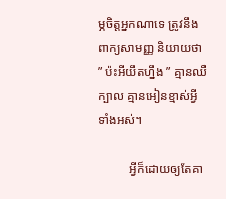ម្ភចិត្តអ្នកណាទេ ត្រូវនឹងពាក្យសាមញ្ញ និយាយថា ” ប៉ះអីយឹតហ្នឹង ” គ្មានឈឺក្បាល គ្មានអៀនខ្មាស់អ្វីទាំងអស់។

          អ្វីក៏ដោយឲ្យតែគា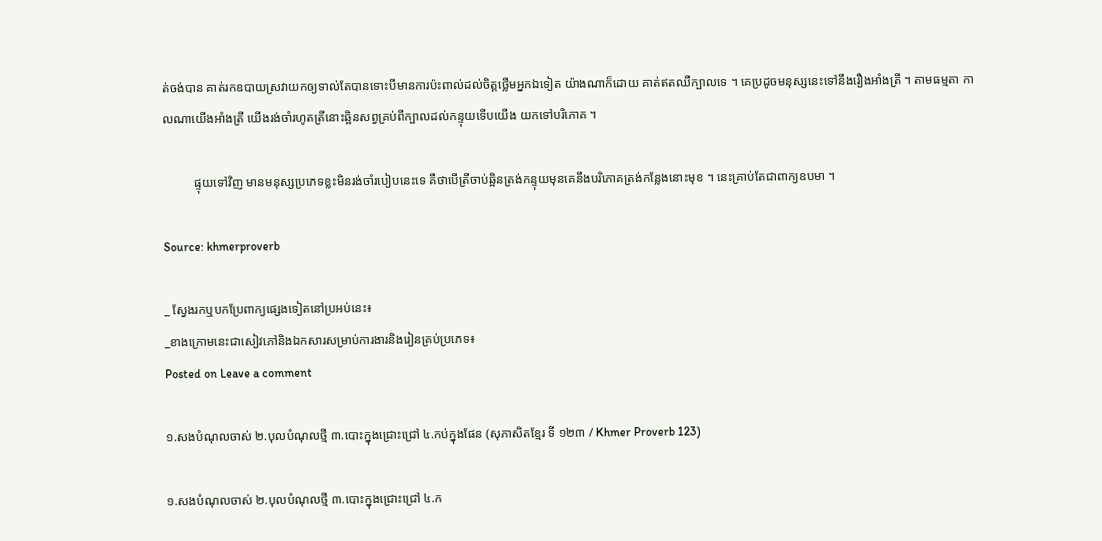ត់ចង់បាន គាត់រកឧបាយស្រវាយកឲ្យទាល់តែបានទោះបីមានការប៉ះពាល់ដល់ចិត្តថ្លើមអ្នកឯទៀត យ៉ាងណាក៏ដោយ គាត់ឥតឈឺក្បាលទេ ។ គេប្រដូចមនុស្សនេះទៅនឹងរឿងអាំងត្រី ។ តាមធម្មតា កាលណាយើងអាំងត្រី យើងរង់ចាំរហូតត្រីនោះឆ្អិនសព្វគ្រប់ពីក្បាលដល់កន្ទុយទើបយើង យកទៅបរិភោគ ។

          ផ្ទុយទៅវិញ មានមនុស្សប្រភេទខ្លះមិនរង់ចាំរបៀបនេះទេ គឺថាបើត្រីចាប់ឆ្អិនត្រង់កន្ទុយមុនគេនឹងបរិភោគត្រង់កន្លែងនោះមុខ ។ នេះគ្រាប់តែជាពាក្យឧបមា ។

Source: khmerproverb

_ ស្វែងរកឬបកប្រែពាក្យផ្សេងទៀតនៅប្រអប់នេះ៖
_ខាងក្រោមនេះជាសៀវភៅនិងឯកសារសម្រាប់ការងារនិងរៀនគ្រប់ប្រភេទ៖
Posted on Leave a comment

១.សងបំណុលចាស់ ២.បុលបំណុលថ្មី ៣.បោះក្នុងជ្រោះជ្រៅ ៤.កប់ក្នុងផែន (សុភាសិតខ្មែរ ទី ១២៣ / Khmer Proverb 123)

១.សងបំណុលចាស់ ២.បុលបំណុលថ្មី ៣.បោះក្នុងជ្រោះជ្រៅ ៤.ក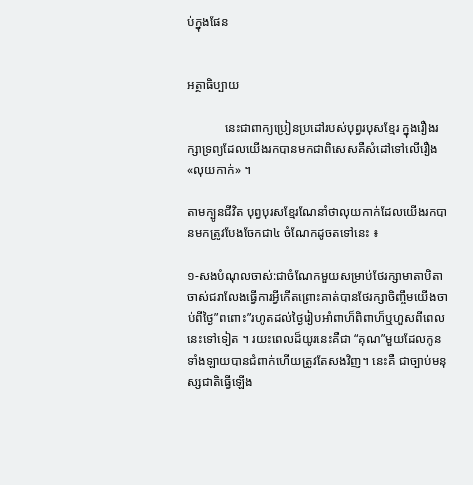ប់ក្នុងផែន


អត្ថាធិប្បាយ

            នេះជាពាក្យប្រៀនប្រដៅរបស់បុព្វរបុសខ្មែរ ក្នុងរឿងរក្សាទ្រព្យដែលយើងរកបានមកជាពិសេសគឺសំដៅទៅលើរឿង«លុយកាក់» ។

តាមក្បូនជីវិត បុព្វបុរសខ្មែរណែនាំថាលុយកាក់ដែលយើងរកបានមកត្រូវបែងចែកជា៤ ចំណែកដូចតទៅនេះ ៖

១-សងបំណុលចាស់:ជាចំណែកមួយសម្រាប់ថែរក្សាមាតាបិតាចាស់ជរាលែងធ្វើការអ្វីកើតព្រោះគាត់បានថែរក្សាចិញ្ចឹមយើងចាប់ពីថ្ងៃ”ពពោះ”រហូតដល់ថ្ងៃរៀបអាំពាហ៏ពិពាហ៏ឬហួសពីពេលនេះទៅទៀត ។ រយះពេលដ៏យូរនេះគឺជា “គុណ”មួយដែលកូនទាំងឡាយបានជំពាក់ហើយត្រូវតែសងវិញ។ នេះគឺ ជាច្បាប់មនុស្សជាតិធ្វើឡើង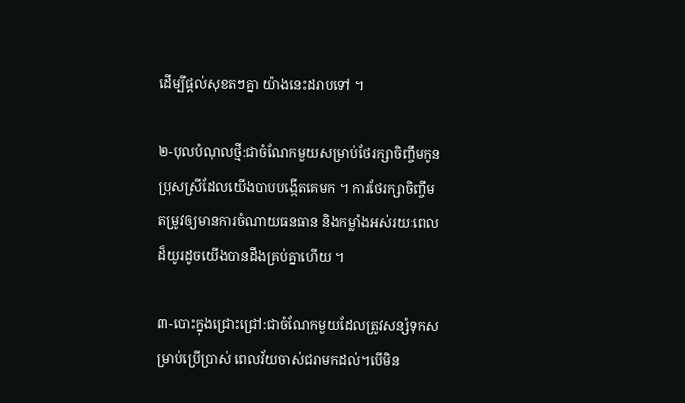ដើម្បីផ្តល់សុខតៗគ្នា យ៉ាងនេះដរាបទៅ ។

២-បុលបំណុលថ្មី:ជាចំណែកមួយសម្រាប់ថែរក្សាចិញ្ចឹមកូនប្រុសស្រីដែលយើងបាបបង្កើតគេមក ។ ការថែរក្សាចិញ្ចឹមតម្រូវឲ្យមានការចំណាយធនធាន និងកម្លាំងអស់រយៈពេលដ៏យូរដូចយើងបានដឹងគ្រប់គ្នាហើយ ។

៣-បោះក្នុងជ្រោះជ្រៅ:ជាចំណែកមួយដែលត្រូវសន្សំទុកសម្រាប់ប្រើប្រាស់ ពេលវ័យចាស់ជរាមកដល់។បើមិន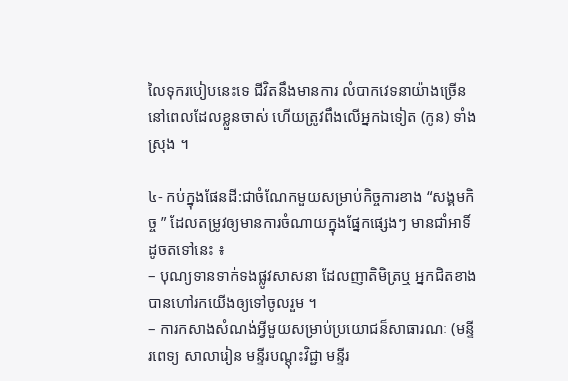លៃទុករបៀបនេះទេ ជីវិតនឹងមានការ លំបាកវេទនាយ៉ាងច្រើននៅពេលដែលខ្លួនចាស់ ហើយត្រូវពឹងលើអ្នកឯទៀត (កូន) ទាំងស្រុង ។

៤- កប់ក្នុងផែនដី:ជាចំណែកមួយសម្រាប់កិច្ចការខាង “សង្គមកិច្ច ” ដែលតម្រូវឲ្យមានការចំណាយក្នុងផ្នែកផ្សេងៗ មានជាំអាទិ៍ ដូចតទៅនេះ ៖
– បុណ្យទានទាក់ទងផ្លូវសាសនា ដែលញាតិមិត្រឬ អ្នកជិតខាងបានហៅរកយើងឲ្យទៅចូលរួម ។
– ការកសាងសំណង់អ្វីមួយសម្រាប់ប្រយោជន៏សាធារណៈ (មន្ទីរពេទ្យ សាលារៀន មន្ទីរបណ្តុះវិជ្ជា មន្ទីរ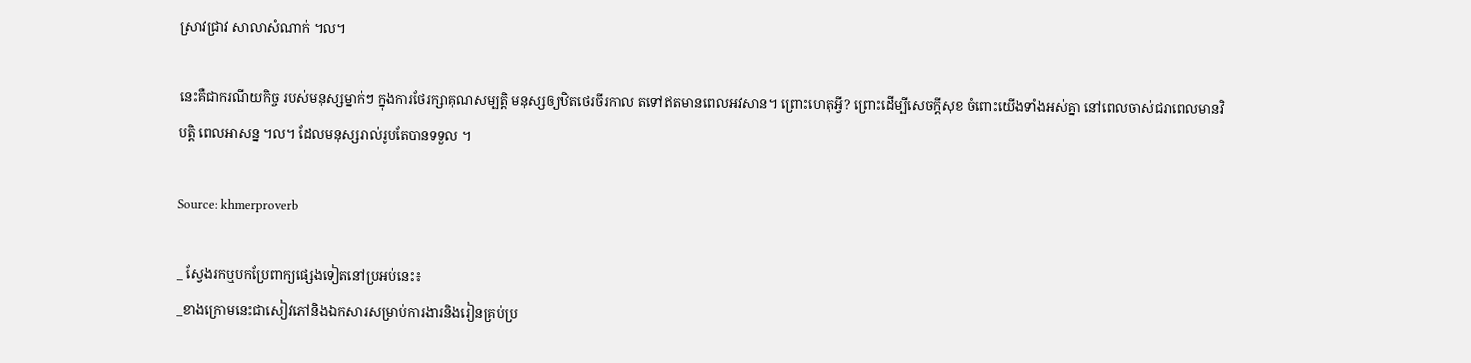ស្រាវជ្រាវ សាលាសំណាក់ ។ល។

នេះគឺជាករណីយកិច្ច របស់មនុស្សម្នាក់ៗ ក្នុងការថែរក្សាគុណសម្បត្តិ មនុស្សឲ្យឋិតថេរចីរកាល តទៅឥតមានពេលអវសាន។ ព្រោះហេតុអ្វី? ព្រោះដើម្បីសេចក្តីសុខ ចំពោះយើងទាំងអស់គ្នា នៅពេលចាស់ជរាពេលមានវិបត្តិ ពេលអាសន្ន ។ល។ ដែលមនុស្សរាល់រូបតែបានទទួល ។

Source: khmerproverb

_ ស្វែងរកឬបកប្រែពាក្យផ្សេងទៀតនៅប្រអប់នេះ៖
_ខាងក្រោមនេះជាសៀវភៅនិងឯកសារសម្រាប់ការងារនិងរៀនគ្រប់ប្រ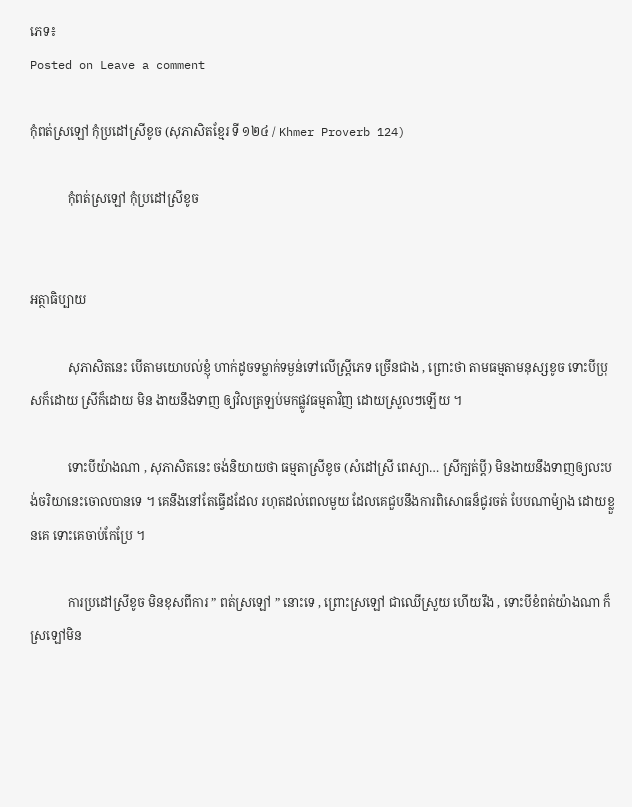ភេទ៖
Posted on Leave a comment

កុំពត់ស្រឡៅ កុំប្រដៅស្រីខូច (សុភាសិតខ្មែរ ទី ១២៤ / Khmer Proverb 124)

            កុំពត់ស្រឡៅ កុំប្រដៅស្រីខូច


អត្ថាធិប្បាយ

            សុភាសិតនេះ បើតាមយោបល់ខ្ញុំ ហាក់ដូចទម្លាក់ទម្ងន់ទៅលើស្ត្រីភេទ ច្រើនជាង , ព្រោះថា តាមធម្មតាមនុស្សខូច ទោះបីប្រុសក៏ដោយ ស្រីក៏ដោយ មិន ងាយនឹងទាញ ឲ្យវិលត្រឡប់មកផ្លូវធម្មតាវិញ ដោយស្រួលៗឡើយ ។

            ទោះបីយ៉ាងណា , សុភាសិតនេះ ចង់និយាយថា ធម្មតាស្រីខូច (សំដៅស្រី ពេស្យា… ស្រីក្បត់ប្តី) មិនងាយនឹងទាញឲ្យលះបង់ចរិយានេះចោលបានទេ ។ គេនឹងនៅតែធ្វើដដែល រហុតដល់ពេលមួយ ដែលគេជួបនឹងការពិសោធន៏ជូរចត់ បែបណាម៉្យាង ដោយខ្លួនគេ ទោះគេចាប់កែប្រែ ។

            ការប្រដៅស្រីខូច មិនខុសពីការ ” ពត់ស្រឡៅ ” នោះទេ , ព្រោះស្រឡៅ ជាឈើស្រួយ ហើយរឹង , ទោះបីខំពត់យ៉ាងណា ក៏ស្រឡៅមិន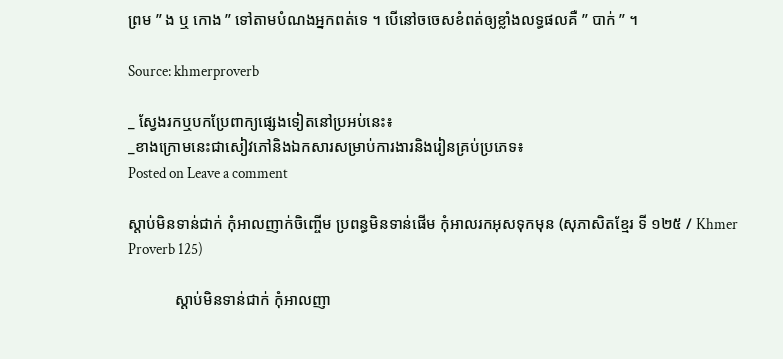ព្រម ” ង ឬ កោង ” ទៅតាមបំណងអ្នកពត់ទេ ។ បើនៅចចេសខំពត់ឲ្យខ្លាំងលទ្ធផលគឺ ” បាក់ ” ។

Source: khmerproverb

_ ស្វែងរកឬបកប្រែពាក្យផ្សេងទៀតនៅប្រអប់នេះ៖
_ខាងក្រោមនេះជាសៀវភៅនិងឯកសារសម្រាប់ការងារនិងរៀនគ្រប់ប្រភេទ៖
Posted on Leave a comment

ស្តាប់មិនទាន់ជាក់ កុំអាលញាក់ចិញ្ចើម ប្រពន្ធមិនទាន់ផើម កុំអាលរកអុសទុកមុន (សុភាសិតខ្មែរ ទី ១២៥ / Khmer Proverb 125)

            ស្តាប់មិនទាន់ជាក់ កុំអាលញា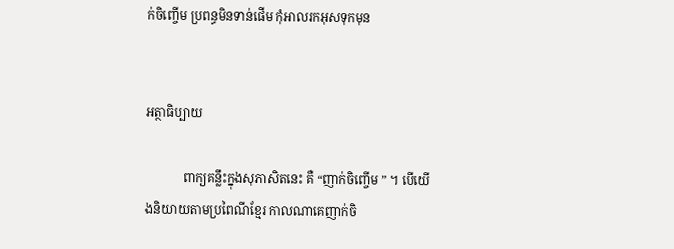ក់ចិញ្ចើម ប្រពន្ធមិនទាន់ផើម កុំអាលរកអុសទុកមុន


អត្ថាធិប្បាយ

            ពាក្យគន្លឹះក្នុងសុភាសិតនេះ គឺ “ញាក់ចិញ្ចើម ” ។ បើយើងនិយាយតាមប្រពៃណីខ្មែរ កាលណាគេញាក់ចិ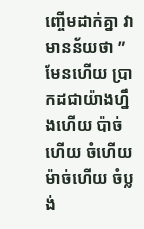ញ្ចើមដាក់គ្នា វាមានន័យថា ” មែនហើយ ប្រាកដជាយ៉ាងហ្នឹងហើយ ប៉ាច់ហើយ ចំហើយ ម៉ាច់ហើយ ចំប្លង់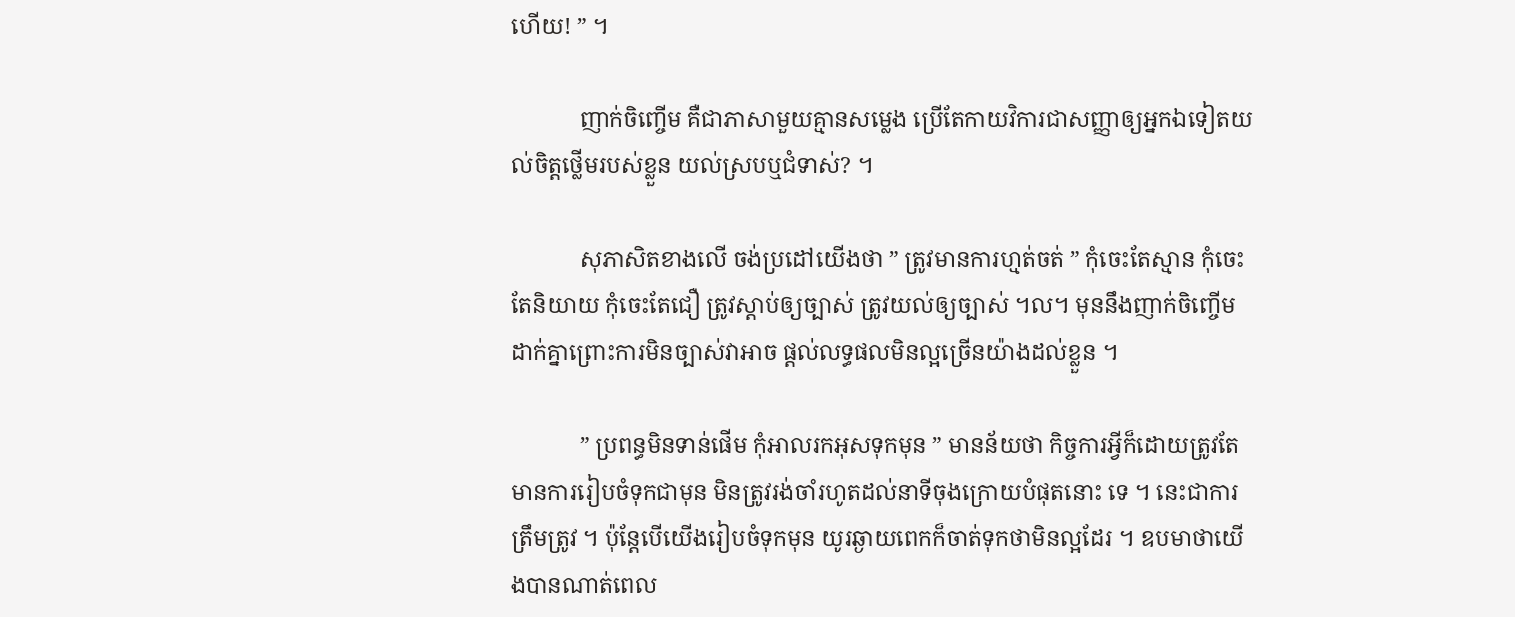ហើយ! ” ។

            ញាក់ចិញ្ចើម គឺជាភាសាមួយគ្មានសម្លេង ប្រើតែកាយវិការជាសញ្ញាឲ្យអ្នកឯទៀតយល់ចិត្តថ្លើមរបស់ខ្លួន យល់ស្របឬជំទាស់? ។

            សុភាសិតខាងលើ ចង់ប្រដៅយើងថា ” ត្រូវមានការហ្មត់ចត់ ” កុំចេះតែស្មាន កុំចេះតែនិយាយ កុំចេះតែជឿ ត្រូវស្តាប់ឲ្យច្បាស់ ត្រូវយល់ឲ្យច្បាស់ ។ល។ មុននឹងញាក់ចិញ្ចើមដាក់គ្នាព្រោះការមិនច្បាស់វាអាច ផ្តល់លទ្ធផលមិនល្អច្រើនយ៉ាងដល់ខ្លួន ។

            ” ប្រពន្ធមិនទាន់ផើម កុំអាលរកអុសទុកមុន ” មានន័យថា កិច្ចការអ្វីក៏ដោយត្រូវតែមានការរៀបចំទុកជាមុន មិនត្រូវរង់ចាំរហូតដល់នាទីចុងក្រោយបំផុតនោះ ទេ ។ នេះជាការត្រឹមត្រូវ ។ ប៉ុន្តែបើយើងរៀបចំទុកមុន យូរឆ្ងាយពេកក៏ចាត់ទុកថាមិនល្អដែរ ។ ឧបមាថាយើងបានណាត់ពេល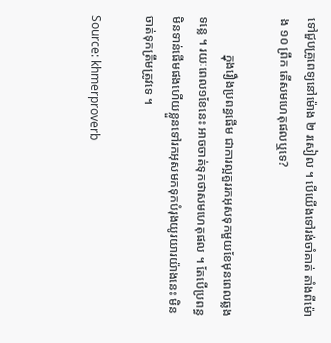ទៅជួបគ្រូពេទ្យនៅម៉ោង ២ រសៀល ។ បើយើងទៅរង់ចាំគាត់ តាំងពីម៉ោង ១០ ព្រឹក តើសមហេតុផលឬទេ?

            ក្នុងរឿងប្រពន្ធផើម ជាការល្អគួររកអុសទុកមួយខែមុនពេលឆ្លងទន្លេ ។ រយៈពេល១ខែនេះ អាចចាត់ទុកថាសមហេតុផល ។ តែបើប្រពន្ធមិនទាន់ផើមផងហើយខ្លួនទៅរកអុសមកទុកបំរុងយូរយារយ៉ាងនេះ មិនចាត់ទុកត្រឹមត្រូវទេ ។

Source: khmerproverb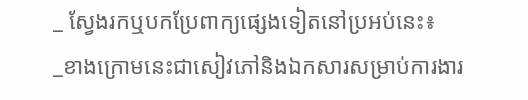_ ស្វែងរកឬបកប្រែពាក្យផ្សេងទៀតនៅប្រអប់នេះ៖
_ខាងក្រោមនេះជាសៀវភៅនិងឯកសារសម្រាប់ការងារ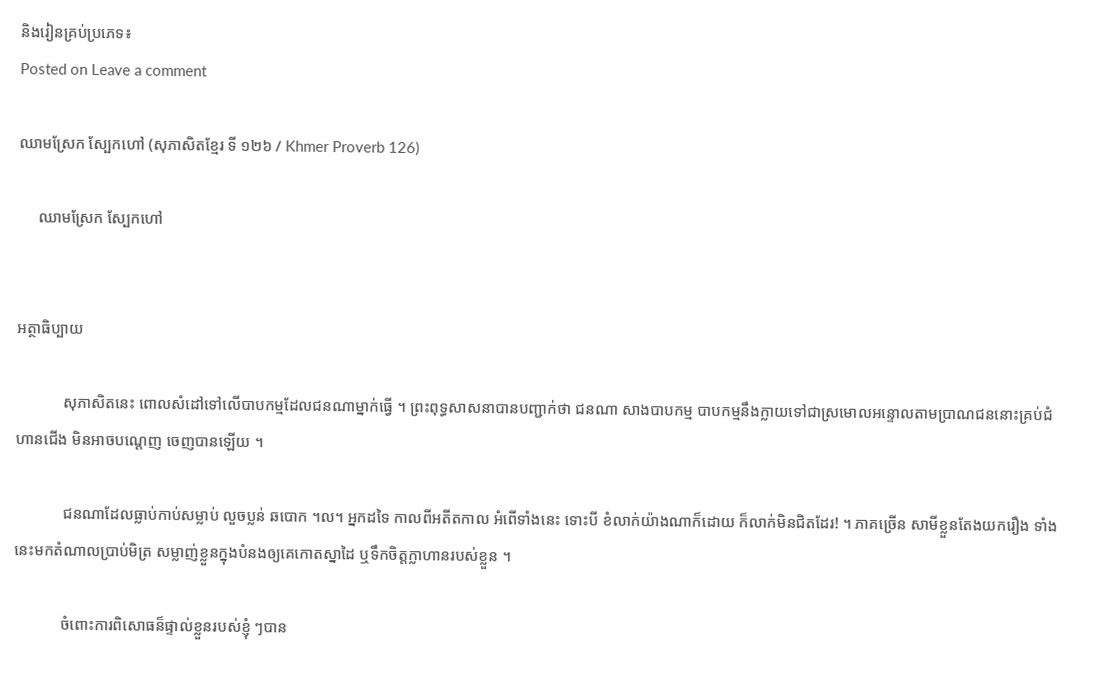និងរៀនគ្រប់ប្រភេទ៖
Posted on Leave a comment

ឈាមស្រែក ស្បែកហៅ (សុភាសិតខ្មែរ ទី ១២៦ / Khmer Proverb 126)

     ឈាមស្រែក ស្បែកហៅ


អត្ថាធិប្បាយ

            សុភាសិតនេះ ពោលសំដៅទៅលើបាបកម្មដែលជនណាម្នាក់ធ្វើ ។ ព្រះពុទ្ធសាសនាបានបញ្ជាក់ថា ជនណា សាងបាបកម្ម បាបកម្មនឹងក្លាយទៅជាស្រមោលអន្ទោលតាមប្រាណជននោះគ្រប់ជំហានជើង មិនអាចបណ្តេញ ចេញបានឡើយ ។

            ជនណាដែលធ្លាប់កាប់សម្លាប់ លួចប្លន់ ឆបោក ។ល។ អ្នកដទៃ កាលពីអតីតកាល អំពើទាំងនេះ ទោះបី ខំលាក់យ៉ាងណាក៏ដោយ ក៏លាក់មិនជិតដែរ! ។ ភាគច្រើន សាមីខ្លួនតែងយករឿង ទាំងនេះមកតំណាលប្រាប់មិត្រ សម្លាញ់ខ្លួនក្នុងបំនងឲ្យគេកោតស្នាដៃ ឬទឹកចិត្តក្លាហានរបស់ខ្លួន ។

            ចំពោះការពិសោធន៏ផ្ទាល់ខ្លួនរបស់ខ្ញុំ ៗបាន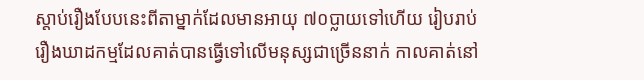ស្តាប់រឿងបែបនេះពីតាម្នាក់ដែលមានអាយុ ៧០ប្លាយទៅហើយ រៀបរាប់រឿងឃាដកម្មដែលគាត់បានធ្វើទៅលើមនុស្សជាច្រើននាក់ កាលគាត់នៅ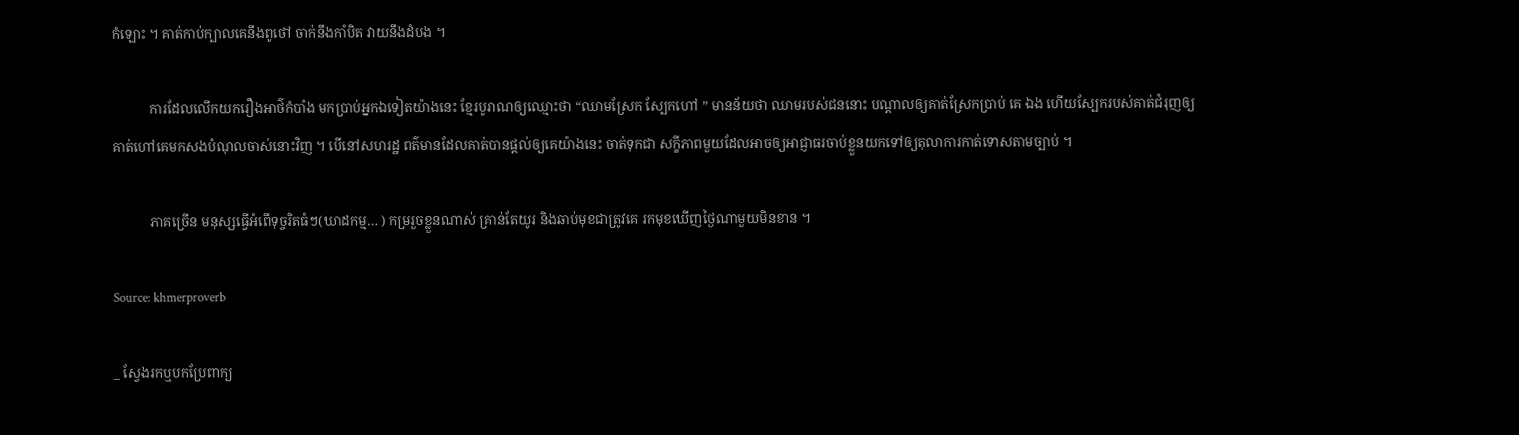កំឡោះ ។ គាត់កាប់ក្បាលគេនឹងពូថៅ ចាក់នឹងកាំបិត វាយនឹងដំបង ។

           ការដែលលើកយករឿងអាថ៌កំបាំង មកប្រាប់អ្នកឯទៀតយ៉ាងនេះ ខ្មែរបូរាណឲ្យឈ្មោះថា “ឈាមស្រែក ស្បែកហៅ ” មានន័យថា ឈាមរបស់ជននោះ បណ្តាលឲ្យគាត់ស្រែកប្រាប់ គេ ឯង ហើយស្បែករបស់គាត់ជំរុញឲ្យ គាត់ហៅគេមកសងបំណុលចាស់នោះវិញ ។ បើនៅសហរដ្ឋ ពត៌មានដែលគាត់បានផ្តល់ឲ្យគេយ៉ាងនេះ ចាត់ទុកជា សក្ខីភាពមួយដែលអាចឲ្យអាជ្ញាធរចាប់ខ្លួនយកទៅឲ្យតុលាការកាត់ទោសតាមច្បាប់ ។

           ភាគច្រើន មនុស្សធ្វើអំពើទុច្ចរិតធំៗ(ឃាដកម្ម… ) កម្ររួចខ្លួនណាស់ គ្រាន់តែយូរ និងឆាប់មុខជាត្រូវគេ រកមុខឃើញថ្ងៃណាមួយមិនខាន ។

Source: khmerproverb

_ ស្វែងរកឬបកប្រែពាក្យ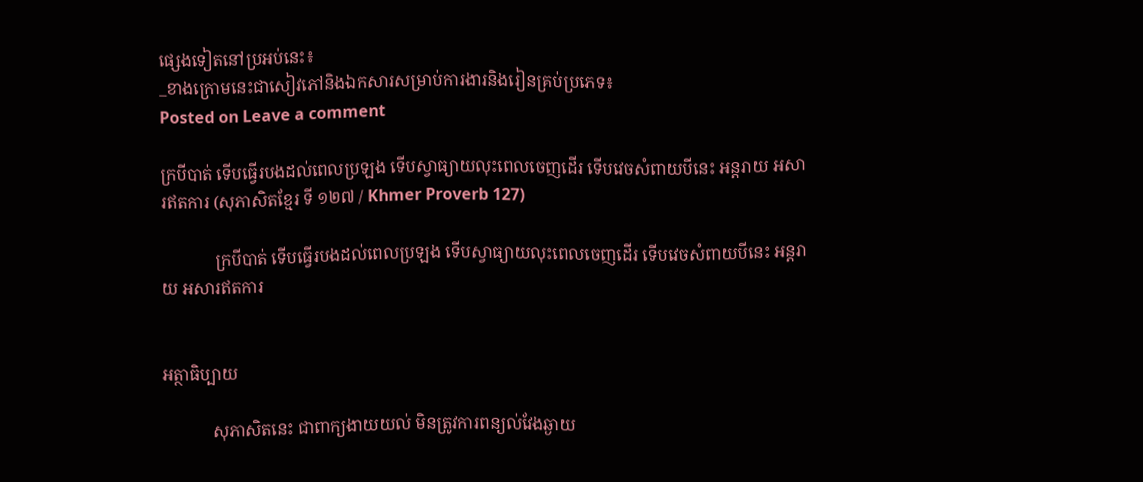ផ្សេងទៀតនៅប្រអប់នេះ៖
_ខាងក្រោមនេះជាសៀវភៅនិងឯកសារសម្រាប់ការងារនិងរៀនគ្រប់ប្រភេទ៖
Posted on Leave a comment

ក្របីបាត់ ទើបធ្វើរបងដល់ពេលប្រឡង ទើបស្វាធ្យាយលុះពេលចេញដើរ ទើបវេចសំពាយបីនេះ អន្តរាយ អសារឥតការ (សុភាសិតខ្មែរ ទី ១២៧ / Khmer Proverb 127)

             ក្របីបាត់ ទើបធ្វើរបងដល់ពេលប្រឡង ទើបស្វាធ្យាយលុះពេលចេញដើរ ទើបវេចសំពាយបីនេះ អន្តរាយ អសារឥតការ


អត្ថាធិប្បាយ

            សុភាសិតនេះ ជាពាក្យងាយយល់ មិនត្រូវការពន្យល់វែងឆ្ងាយ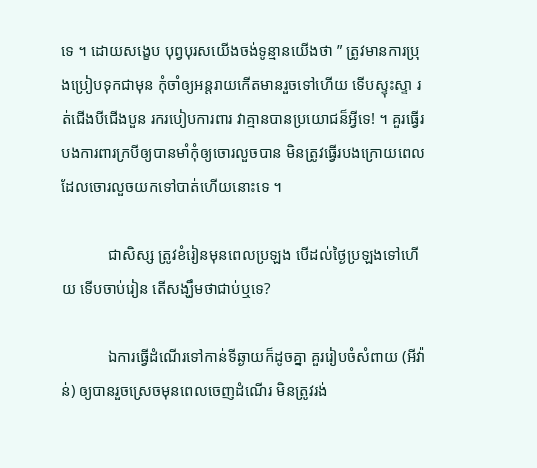ទេ ។ ដោយសង្ខេប បុព្វបុរសយើងចង់ទូន្មានយើងថា ” ត្រូវមានការប្រុងប្រៀបទុកជាមុន កុំចាំឲ្យអន្តរាយកើតមានរួចទៅហើយ ទើបស្ទុះស្ទា រត់ជើងបីជើងបួន រករបៀបការពារ វាគ្មានបានប្រយោជន៏អ្វីទេ! ។ គួរធ្វើរបងការពារក្របីឲ្យបានមាំកុំឲ្យចោរលួចបាន មិនត្រូវធ្វើរបងក្រោយពេលដែលចោរលួចយកទៅបាត់ហើយនោះទេ ។

            ជាសិស្ស ត្រូវខំរៀនមុនពេលប្រឡង បើដល់ថ្ងៃប្រឡងទៅហើយ ទើបចាប់រៀន តើសង្ឃឹមថាជាប់ឬទេ?

            ឯការធ្វើដំណើរទៅកាន់ទីឆ្ងាយក៏ដូចគ្នា គួររៀបចំសំពាយ (អីវ៉ាន់) ឲ្យបានរួចស្រេចមុនពេលចេញដំណើរ មិនត្រូវរង់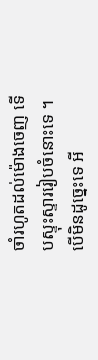ចាំរហូតដល់ម៉ោងចេញ ទើបស្ទុះស្ទាររៀបចំនោះទេ ។ បើមិនដូច្នេះទេ អី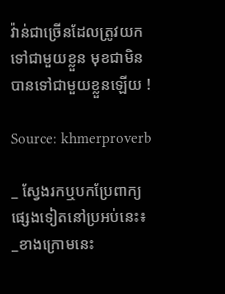វ៉ាន់ជាច្រើនដែលត្រូវយកទៅជាមួយខ្លួន មុខជាមិនបានទៅជាមួយខ្លួនឡើយ !

Source: khmerproverb

_ ស្វែងរកឬបកប្រែពាក្យផ្សេងទៀតនៅប្រអប់នេះ៖
_ខាងក្រោមនេះ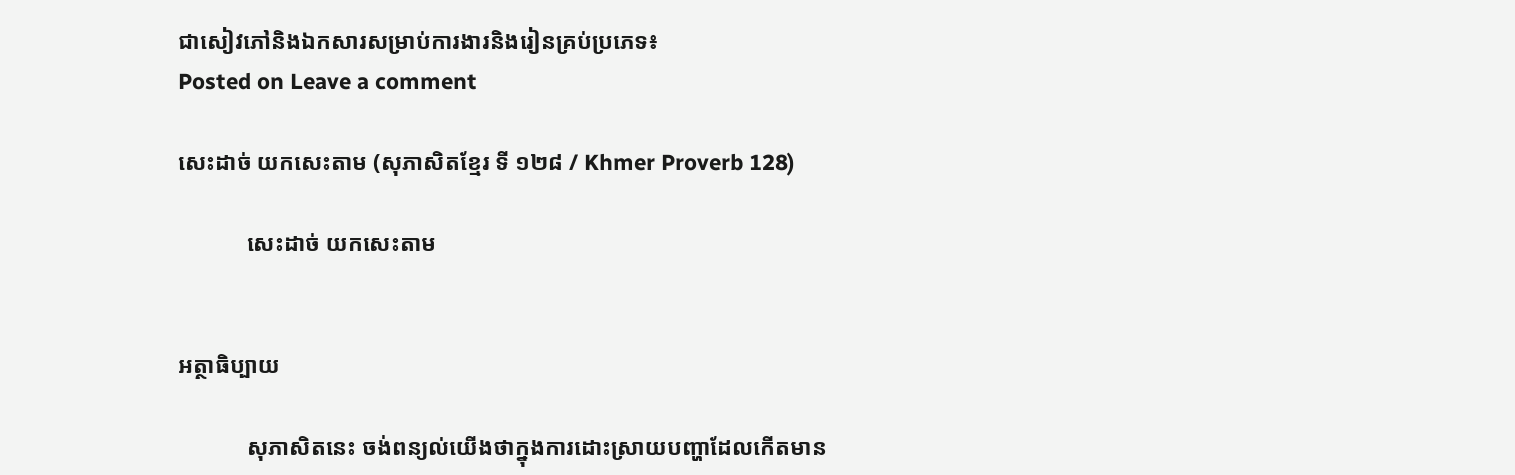ជាសៀវភៅនិងឯកសារសម្រាប់ការងារនិងរៀនគ្រប់ប្រភេទ៖
Posted on Leave a comment

សេះដាច់ យកសេះតាម (សុភាសិតខ្មែរ ទី ១២៨ / Khmer Proverb 128)

            សេះដាច់ យកសេះតាម


អត្ថាធិប្បាយ

            សុភាសិតនេះ ចង់ពន្យល់យើងថាក្នុងការដោះស្រាយបញ្ហាដែលកើតមាន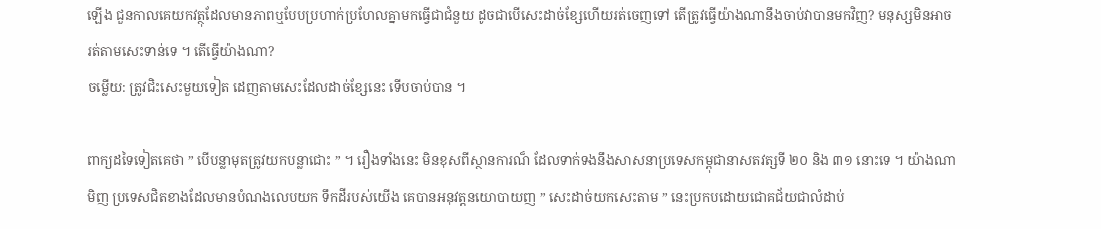ឡើង ជួនកាលគេយកវត្ថុដែលមានភាពឬបែបប្រហាក់ប្រហែលគ្នាមកធ្វើជាជំនួយ ដូចជាបើសេះដាច់ខ្សែហើយរត់ចេញទៅ តើត្រូវធ្វើយ៉ាងណានឹងចាប់វាបានមកវិញ? មនុស្សមិនអាចរត់តាមសេះទាន់ទេ ។ តើធ្វើយ៉ាងណា?
ចម្លើយ: ត្រូវជិះសេះមួយទៀត ដេញតាមសេះដែលដាច់ខ្សែនេះ ទើបចាប់បាន ។

ពាក្យដទៃទៀតគេថា ” បើបន្លាមុតត្រូវយកបន្លាជោះ ” ។ រឿងទាំងនេះ មិនខុសពីស្ថានការណ៏ ដែលទាក់ទងនឹងសាសនាប្រទេសកម្ពុជានាសតវត្សទី ២០ និង ៣១ នោះទេ ។ យ៉ាងណាមិញ ប្រទេសជិតខាងដែលមានបំណងលេបយក ទឹកដីរបស់យើង គេបានអនុវត្តនយោបាយញ ” សេះដាច់យកសេះតាម ” នេះប្រកបដោយជោគជ័យជាលំដាប់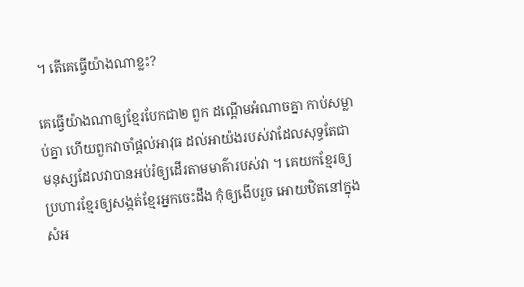។ តើគេធ្វើយ៉ាងណាខ្លះ?

គេធ្វើយ៉ាងណាឲ្យខ្មែរបែកជា២ ពួក ដណ្តើមអំណាចគ្នា កាប់សម្លាប់គ្នា ហើយពួកវាចាំផ្តល់អាវុធ ដល់អាយ៉ងរបស់វាដែលសុទ្ធតែជាមនុស្សដែលវាបានអប់រំឲ្យដើរតាមមាគ៌ារបស់វា ។ គេយកខ្មែរឲ្យប្រហារខ្មែរឲ្យសង្កត់ខ្មែរអ្នកចេះដឹង កុំឲ្យងើបរួច អោយឋិតនៅក្នុងសំអ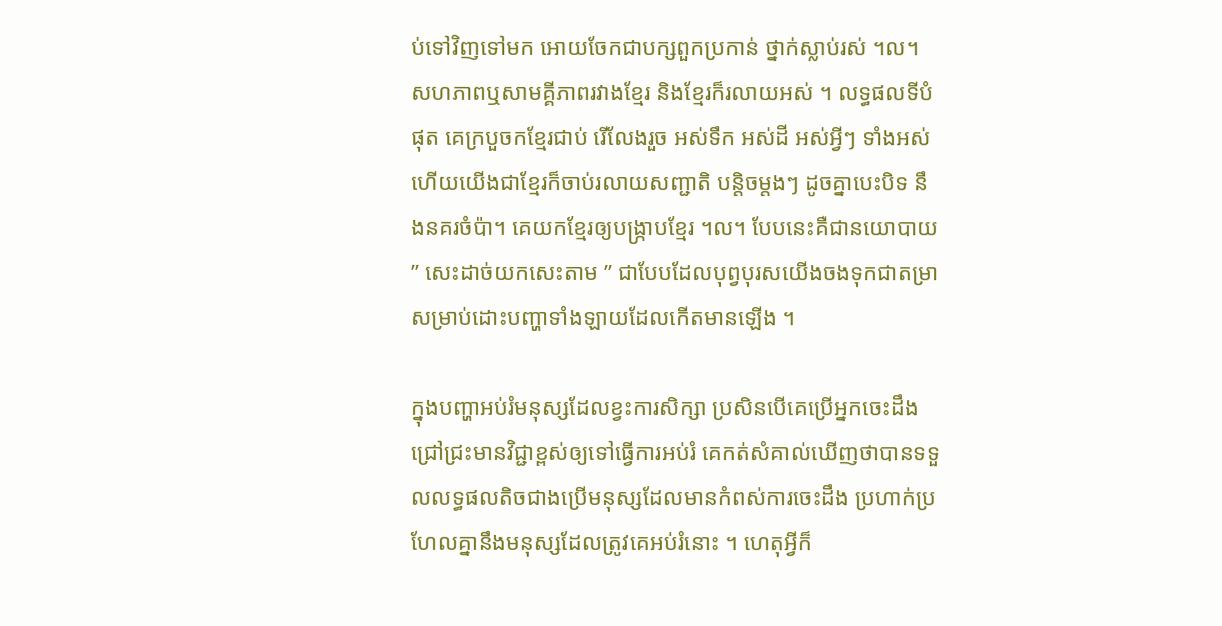ប់ទៅវិញទៅមក អោយចែកជាបក្សពួកប្រកាន់ ថ្នាក់ស្លាប់រស់ ។ល។ សហភាពឬសាមគ្គីភាពរវាងខ្មែរ និងខ្មែរក៏រលាយអស់ ។ លទ្ធផលទីបំផុត គេក្របួចកខ្មែរជាប់ រើលែងរួច អស់ទឹក អស់ដី អស់អ្វីៗ ទាំងអស់ ហើយយើងជាខ្មែរក៏ចាប់រលាយសញ្ជាតិ បន្តិចម្តងៗ ដូចគ្នាបេះបិទ នឹងនគរចំប៉ា។ គេយកខ្មែរឲ្យបង្ក្រាបខ្មែរ ។ល។ បែបនេះគឺជានយោបាយ ” សេះដាច់យកសេះតាម ” ជាបែបដែលបុព្វបុរសយើងចងទុកជាតម្រាសម្រាប់ដោះបញ្ហាទាំងឡាយដែលកើតមានឡើង ។

ក្នុងបញ្ហាអប់រំមនុស្សដែលខ្វះការសិក្សា ប្រសិនបើគេប្រើអ្នកចេះដឹង ជ្រៅជ្រះមានវិជ្ជាខ្ពស់ឲ្យទៅធ្វើការអប់រំ គេកត់សំគាល់ឃើញថាបានទទួលលទ្ធផលតិចជាងប្រើមនុស្សដែលមានកំពស់ការចេះដឹង ប្រហាក់ប្រហែលគ្នានឹងមនុស្សដែលត្រូវគេអប់រំនោះ ។ ហេតុអ្វីក៏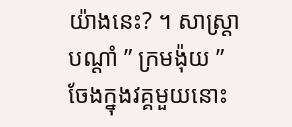យ៉ាងនេះ? ។ សាស្ត្រាបណ្តាំ ” ក្រមង៉ុយ ” ចែងក្នុងវគ្គមួយនោះ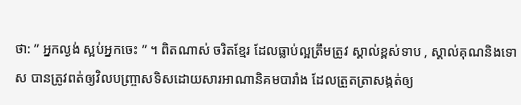ថា: ” អ្នកល្ងង់ ស្អប់អ្នកចេះ ” ។ ពិតណាស់ ចរិតខ្មែរ ដែលធ្លាប់ល្អត្រឹមត្រូវ ស្គាល់ខ្ពស់ទាប , ស្គាល់គុណនិងទោស បានត្រូវពត់ឲ្យវិលបញ្ច្រាសទិសដោយសារអាណានិគមបារាំង ដែលត្រួតត្រាសង្កត់ឲ្យ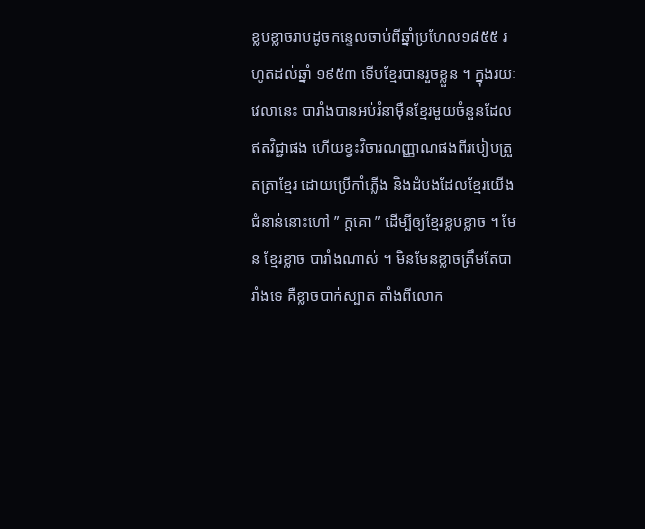ខ្លបខ្លាចរាបដូចកន្ទេលចាប់ពីឆ្នាំប្រហែល១៨៥៥ រហូតដល់ឆ្នាំ ១៩៥៣ ទើបខ្មែរបានរួចខ្លួន ។ ក្នុងរយៈវេលានេះ បារាំងបានអប់រំនាម៉ឺនខ្មែរមួយចំនួនដែលឥតវិជ្ជាផង ហើយខ្វះវិចារណញ្ញាណផងពីរបៀបត្រួតត្រាខ្មែរ ដោយប្រើកាំភ្លើង និងដំបងដែលខ្មែរយើងជំនាន់នោះហៅ ” ក្តគោ ” ដើម្បីឲ្យខ្មែរខ្លបខ្លាច ។ មែន ខ្មែរខ្លាច បារាំងណាស់ ។ មិនមែនខ្លាចត្រឹមតែបារាំងទេ គឺខ្លាចបាក់ស្បាត តាំងពីលោក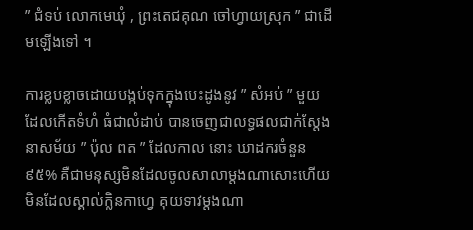” ជំទប់ លោកមេឃុំ , ព្រះតេជគុណ ចៅហ្វាយស្រុក ” ជាដើមឡើងទៅ ។

ការខ្លបខ្លាចដោយបង្កប់ទុកក្នុងបេះដូងនូវ ” សំអប់ ” មួយដែលកើតទំហំ ធំជាលំដាប់ បានចេញជាលទ្ធផលជាក់ស្តែង នាសម័យ ” ប៉ុល ពត ” ដែលកាល នោះ ឃាដករចំនួន ៩៥% គឺជាមនុស្សមិនដែលចូលសាលាម្តងណាសោះហើយ មិនដែលស្គាល់ក្លិនកាហ្វេ គុយទាវម្តងណា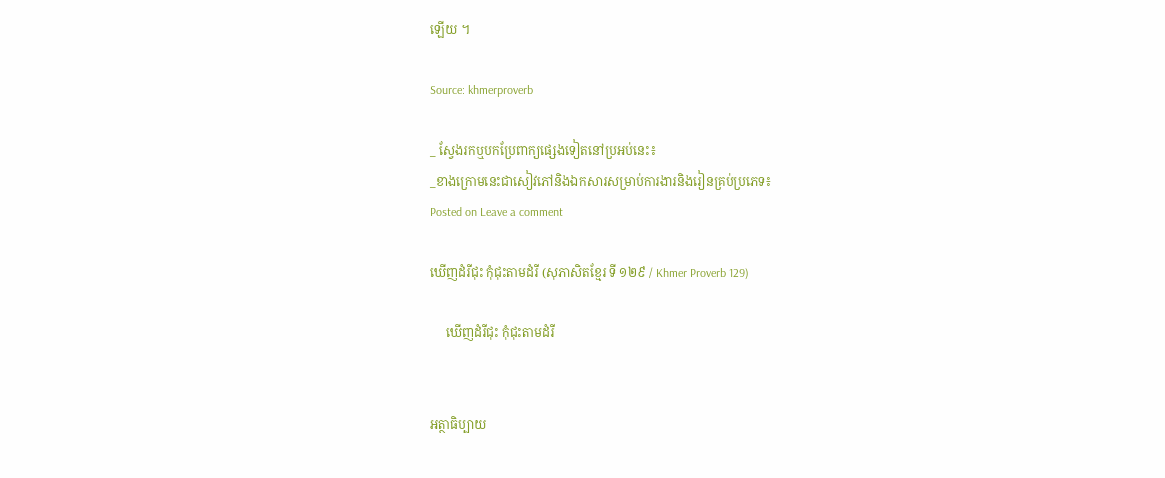ឡើយ ។

Source: khmerproverb

_ ស្វែងរកឬបកប្រែពាក្យផ្សេងទៀតនៅប្រអប់នេះ៖
_ខាងក្រោមនេះជាសៀវភៅនិងឯកសារសម្រាប់ការងារនិងរៀនគ្រប់ប្រភេទ៖
Posted on Leave a comment

ឃើញដំរីជុះ កុំជុះតាមដំរី (សុភាសិតខ្មែរ ទី ១២៩ / Khmer Proverb 129)

     ឃើញដំរីជុះ កុំជុះតាមដំរី


អត្ថាធិប្បាយ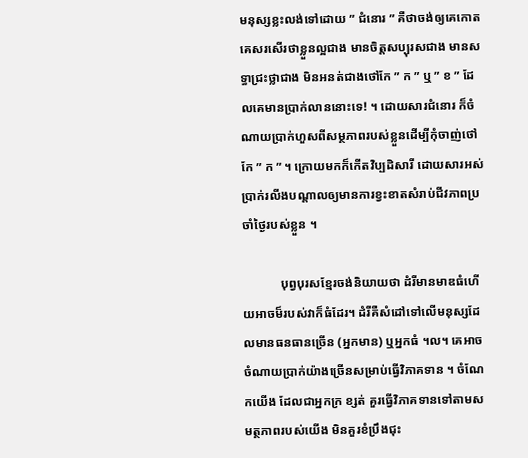មនុស្សខ្លះលង់ទៅដោយ ” ជំនោរ ” គឺថាចង់ឲ្យគេកោត គេសរសើរថាខ្លួនល្អជាង មានចិត្តសប្បុរសជាង មានសទ្ធាជ្រះថ្លាជាង មិនអនត់ជាងថៅកែ ” ក ” ឬ ” ខ ” ដែលគេមានប្រាក់លាននោះទេ! ។ ដោយសារជំនោរ ក៏ចំណាយប្រាក់ហួសពីសម្ថភាពរបស់ខ្លួនដើម្បីកុំចាញ់ថៅកែ ” ក ” ។ ក្រោយមកក៏កើតវិប្បដិសារី ដោយសារអស់ប្រាក់រលីងបណ្តាលឲ្យមានការខ្វះខាតសំរាប់ជីវភាពប្រចាំថ្ងៃរបស់ខ្លួន ។

            បុព្វបុរសខ្មែរចង់និយាយថា ដំរីមានមាឌធំហើយអាចម៏របស់វាក៏ធំដែរ។ ដំរីគឺសំដៅទៅលើមនុស្សដែលមានធនធានច្រើន (អ្នកមាន) ឬអ្នកធំ ។ល។ គេអាចចំណាយប្រាក់យ៉ាងច្រើនសម្រាប់ធ្វើវិភាគទាន ។ ចំណែកយើង ដែលជាអ្នកក្រ ខ្សត់ គួរធ្វើវិភាគទានទៅតាមសមត្ថភាពរបស់យើង មិនគួរខំប្រឹងជុះ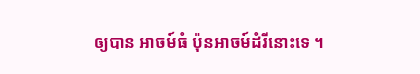ឲ្យបាន អាចម៍ធំ ប៉ុនអាចម៍ដំរីនោះទេ ។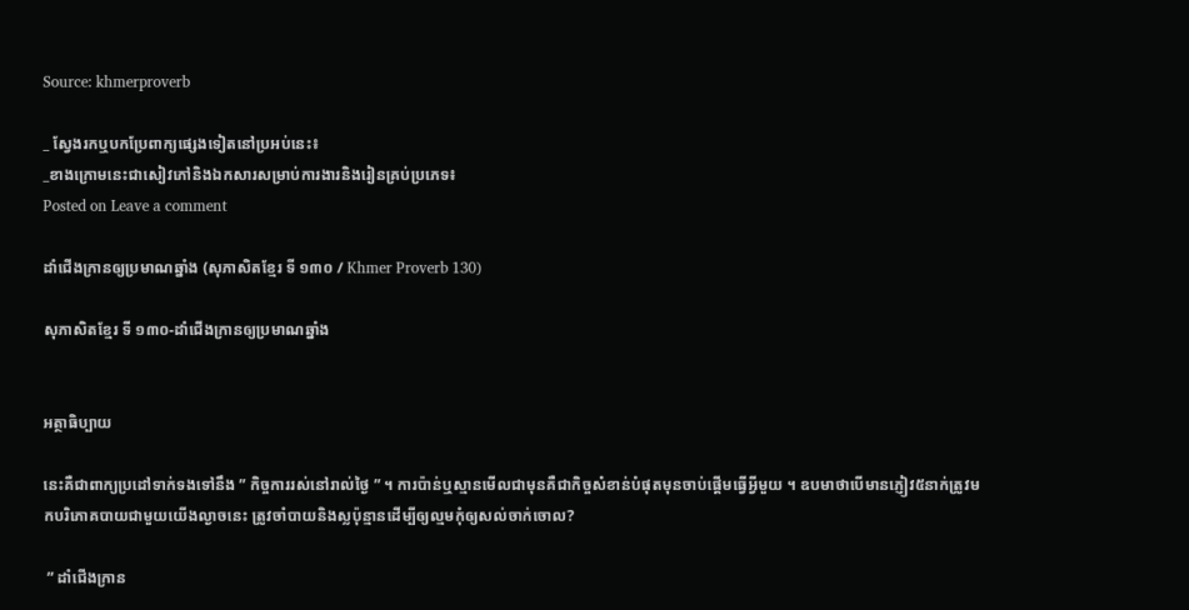Source: khmerproverb

_ ស្វែងរកឬបកប្រែពាក្យផ្សេងទៀតនៅប្រអប់នេះ៖
_ខាងក្រោមនេះជាសៀវភៅនិងឯកសារសម្រាប់ការងារនិងរៀនគ្រប់ប្រភេទ៖
Posted on Leave a comment

ដាំជើងក្រានឲ្យប្រមាណឆ្នាំង (សុភាសិតខ្មែរ ទី ១៣០ / Khmer Proverb 130)

សុភាសិតខ្មែរ ទី ១៣០-ដាំជើងក្រានឲ្យប្រមាណឆ្នាំង


អត្ថាធិប្បាយ

នេះគឺជាពាក្យប្រដៅទាក់ទងទៅនឹង ” កិច្ចការរស់នៅរាល់ថ្ងៃ ” ។ ការប៉ាន់ឬស្មានមើលជាមុនគឺជាកិច្ចសំខាន់បំផុតមុនចាប់ផ្តើមធ្វើអ្វីមួយ ។ ឧបមាថាបើមានភ្ញៀវ៥នាក់ត្រូវមកបរិភោគបាយជាមួយយើងល្ងាចនេះ ត្រូវចាំបាយនិងស្លប៉ុន្មានដើម្បីឲ្យល្មមកុំឲ្យសល់ចាក់ចោល?

 ” ដាំជើងក្រាន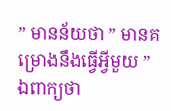” មានន័យថា ” មានគម្រោងនឹងធ្វើអ្វីមួយ ” ឯពាក្យថា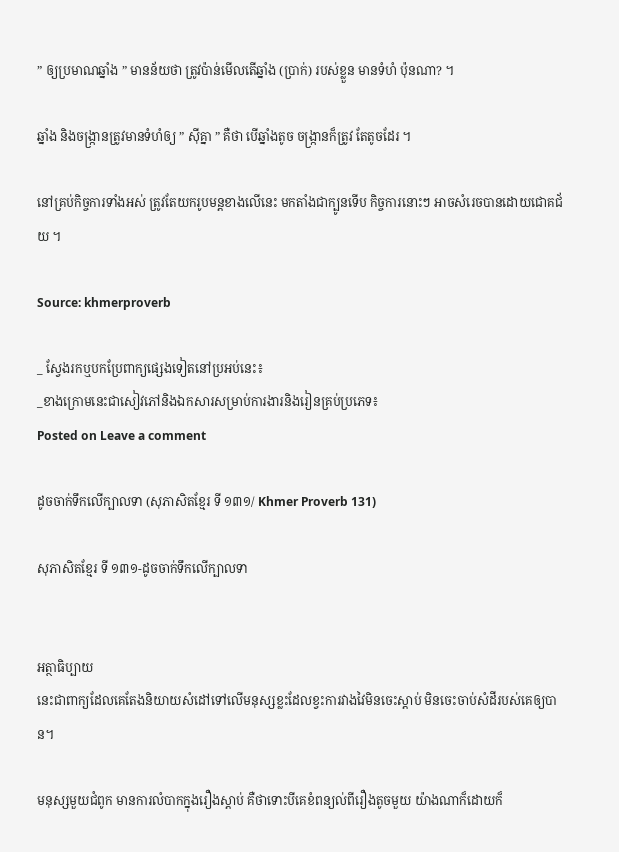” ឲ្យប្រមាណឆ្នាំង ” មានន័យថា ត្រូវប៉ាន់មើលតើឆ្នាំង (ប្រាក់) របស់ខ្លួន មានទំហំ ប៉ុនណា? ។

ឆ្នាំង និងចង្ក្រានត្រូវមានទំហំឲ្យ ” ស៊ីគ្នា ” គឺថា បើឆ្នាំងតូច ចង្ក្រានក៏ត្រូវ តែតូចដែរ ។

នៅគ្រប់កិច្ចការទាំងអស់ ត្រូវតែយករូបមន្តខាងលើនេះ មកតាំងជាក្បូនទើប កិច្ចការនោះៗ អាចសំរេចបានដោយជោគជ័យ ។

Source: khmerproverb

_ ស្វែងរកឬបកប្រែពាក្យផ្សេងទៀតនៅប្រអប់នេះ៖
_ខាងក្រោមនេះជាសៀវភៅនិងឯកសារសម្រាប់ការងារនិងរៀនគ្រប់ប្រភេទ៖
Posted on Leave a comment

ដូចចាក់ទឹកលើក្បាលទា (សុភាសិតខ្មែរ ទី ១៣១/ Khmer Proverb 131)

សុភាសិតខ្មែរ ទី ១៣១-ដូចចាក់ទឹកលើក្បាលទា


អត្ថាធិប្បាយ
នេះជាពាក្យដែលគេតែងនិយាយសំដៅទៅលើមនុស្សខ្លះដែលខ្វះការវាងវៃមិនចេះស្តាប់ មិនចេះចាប់សំដីរបស់គេឲ្យបាន។

មនុស្សមួយជំពូក មានការលំបាកក្នុងរឿងស្តាប់ គឺថាទោះបីគេខំពន្យល់ពីរឿងតូចមួយ យ៉ាងណាក៏ដោយក៏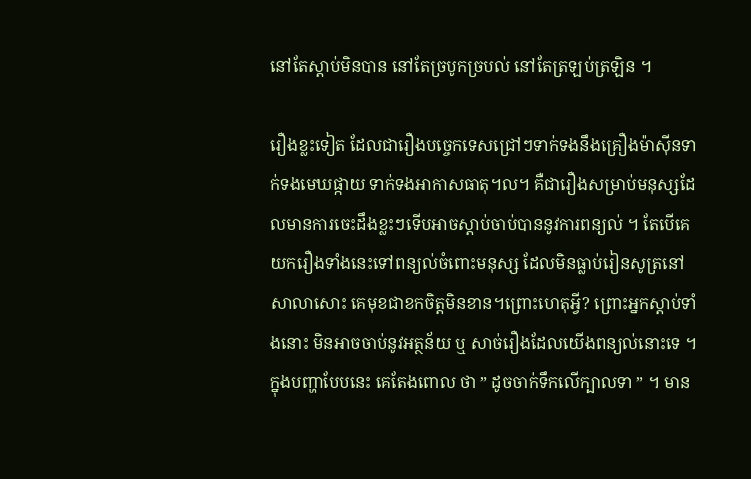នៅតែស្តាប់មិនបាន នៅតែច្របូកច្របល់ នៅតែត្រឡប់ត្រឡិន ។

រឿងខ្លះទៀត ដែលជារឿងបច្ចេកទេសជ្រៅៗទាក់ទងនឹងគ្រឿងម៉ាស៊ីនទាក់ទងមេឃផ្កាយ ទាក់ទងអាកាសធាតុ។ល។ គឺជារឿងសម្រាប់មនុស្សដែលមានការចេះដឹងខ្លះៗទើបអាចស្តាប់ចាប់បាននូវការពន្យល់ ។ តែបើគេយករឿងទាំងនេះទៅពន្យល់ចំពោះមនុស្ស ដែលមិនធ្លាប់រៀនសូត្រនៅសាលាសោះ គេមុខជាខកចិត្តមិនខាន។ព្រោះហេតុអ្វី? ព្រោះអ្នកស្តាប់ទាំងនោះ មិនអាចចាប់នូវអត្ថន័យ ឬ សាច់រឿងដែលយើងពន្យល់នោះទេ ។ ក្នុងបញ្ហាបែបនេះ គេតែងពោល ថា ” ដូចចាក់ទឹកលើក្បាលទា ” ។ មាន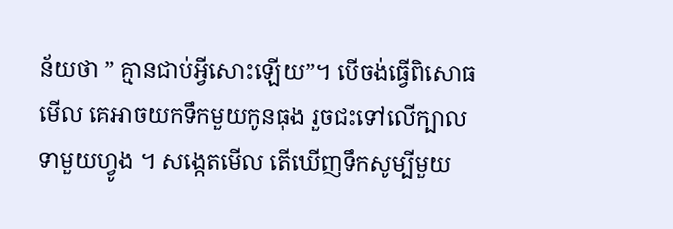ន័យថា ” គ្មានជាប់អ្វីសោះឡើយ”។ បើចង់ធ្វើពិសោធមើល គេអាចយកទឹកមួយកូនធុង រួចជះទៅលើក្បាលទាមួយហ្វូង ។ សង្កេតមើល តើឃើញទឹកសូម្បីមួយ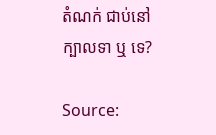តំណក់ ជាប់នៅក្បាលទា ឬ ទេ?

Source: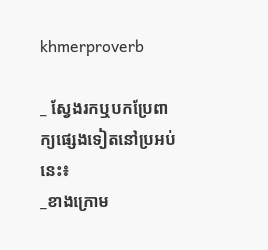khmerproverb

_ ស្វែងរកឬបកប្រែពាក្យផ្សេងទៀតនៅប្រអប់នេះ៖
_ខាងក្រោម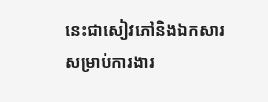នេះជាសៀវភៅនិងឯកសារសម្រាប់ការងារ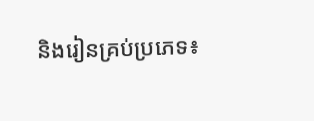និងរៀនគ្រប់ប្រភេទ៖